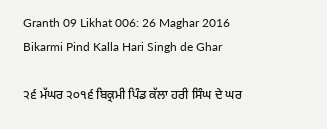Granth 09 Likhat 006: 26 Maghar 2016 Bikarmi Pind Kalla Hari Singh de Ghar

੨੬ ਮੱਘਰ ੨੦੧੬ ਬਿਕ੍ਰਮੀ ਪਿੰਡ ਕੱਲਾ ਹਰੀ ਸਿੰਘ ਦੇ ਘਰ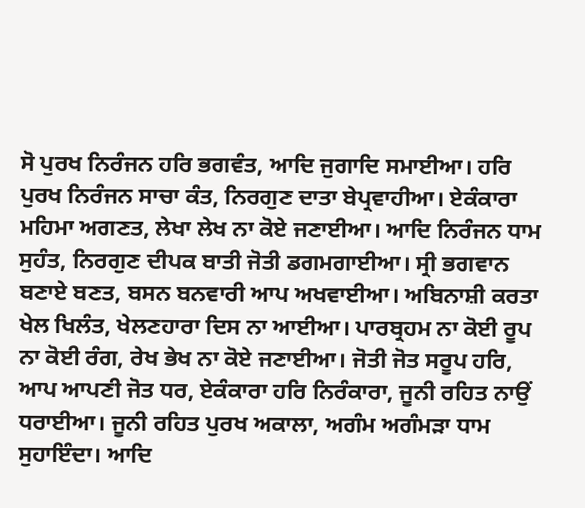ਸੋ ਪੁਰਖ ਨਿਰੰਜਨ ਹਰਿ ਭਗਵੰਤ, ਆਦਿ ਜੁਗਾਦਿ ਸਮਾਈਆ। ਹਰਿ ਪੁਰਖ ਨਿਰੰਜਨ ਸਾਚਾ ਕੰਤ, ਨਿਰਗੁਣ ਦਾਤਾ ਬੇਪ੍ਰਵਾਹੀਆ। ਏਕੰਕਾਰਾ ਮਹਿਮਾ ਅਗਣਤ, ਲੇਖਾ ਲੇਖ ਨਾ ਕੋਏ ਜਣਾਈਆ। ਆਦਿ ਨਿਰੰਜਨ ਧਾਮ ਸੁਹੰਤ, ਨਿਰਗੁਣ ਦੀਪਕ ਬਾਤੀ ਜੋਤੀ ਡਗਮਗਾਈਆ। ਸ੍ਰੀ ਭਗਵਾਨ ਬਣਾਏ ਬਣਤ, ਬਸਨ ਬਨਵਾਰੀ ਆਪ ਅਖਵਾਈਆ। ਅਬਿਨਾਸ਼ੀ ਕਰਤਾ ਖੇਲ ਖਿਲੰਤ, ਖੇਲਣਹਾਰਾ ਦਿਸ ਨਾ ਆਈਆ। ਪਾਰਬ੍ਰਹਮ ਨਾ ਕੋਈ ਰੂਪ ਨਾ ਕੋਈ ਰੰਗ, ਰੇਖ ਭੇਖ ਨਾ ਕੋਏ ਜਣਾਈਆ। ਜੋਤੀ ਜੋਤ ਸਰੂਪ ਹਰਿ, ਆਪ ਆਪਣੀ ਜੋਤ ਧਰ, ਏਕੰਕਾਰਾ ਹਰਿ ਨਿਰੰਕਾਰਾ, ਜੂਨੀ ਰਹਿਤ ਨਾਉਂ ਧਰਾਈਆ। ਜੂਨੀ ਰਹਿਤ ਪੁਰਖ ਅਕਾਲਾ, ਅਗੰਮ ਅਗੰਮੜਾ ਧਾਮ ਸੁਹਾਇੰਦਾ। ਆਦਿ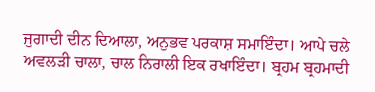ਜੁਗਾਦੀ ਦੀਨ ਦਿਆਲਾ, ਅਨੁਭਵ ਪਰਕਾਸ਼ ਸਮਾਇੰਦਾ। ਆਪੇ ਚਲੇ ਅਵਲੜੀ ਚਾਲਾ, ਚਾਲ ਨਿਰਾਲੀ ਇਕ ਰਖਾਇੰਦਾ। ਬ੍ਰਹਮ ਬ੍ਰਹਮਾਦੀ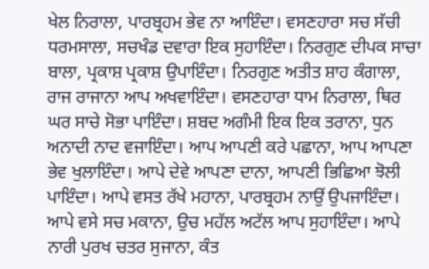ਖੇਲ ਨਿਰਾਲਾ, ਪਾਰਬ੍ਰਹਮ ਭੇਵ ਨਾ ਆਇੰਦਾ। ਵਸਣਹਾਰਾ ਸਚ ਸੱਚੀ ਧਰਮਸਾਲਾ, ਸਚਖੰਡ ਦਵਾਰਾ ਇਕ ਸੁਹਾਇੰਦਾ। ਨਿਰਗੁਣ ਦੀਪਕ ਸਾਚਾ ਬਾਲਾ, ਪ੍ਰਕਾਸ਼ ਪ੍ਰਕਾਸ਼ ਉਪਾਇੰਦਾ। ਨਿਰਗੁਣ ਅਤੀਤ ਸ਼ਾਹ ਕੰਗਾਲਾ, ਰਾਜ ਰਾਜਾਨਾ ਆਪ ਅਖਵਾਇੰਦਾ। ਵਸਣਹਾਰਾ ਧਾਮ ਨਿਰਾਲਾ, ਥਿਰ ਘਰ ਸਾਚੇ ਸੋਭਾ ਪਾਇੰਦਾ। ਸ਼ਬਦ ਅਗੰਮੀ ਇਕ ਇਕ ਤਰਾਨਾ, ਧੁਨ ਅਨਾਦੀ ਨਾਦ ਵਜਾਇੰਦਾ। ਆਪ ਆਪਣੀ ਕਰੇ ਪਛਾਨਾ, ਆਪ ਆਪਣਾ ਭੇਵ ਖੁਲਾਇੰਦਾ। ਆਪੇ ਦੇਵੇ ਆਪਣਾ ਦਾਨਾ, ਆਪਣੀ ਭਿਛਿਆ ਝੋਲੀ ਪਾਇੰਦਾ। ਆਪੇ ਵਸਤ ਰੱਖੇ ਮਹਾਨਾ, ਪਾਰਬ੍ਰਹਮ ਨਾਉਂ ਉਪਜਾਇੰਦਾ। ਆਪੇ ਵਸੇ ਸਚ ਮਕਾਨਾ, ਉਚ ਮਹੱਲ ਅਟੱਲ ਆਪ ਸੁਹਾਇੰਦਾ। ਆਪੇ ਨਾਰੀ ਪੁਰਖ ਚਤਰ ਸੁਜਾਨਾ, ਕੰਤ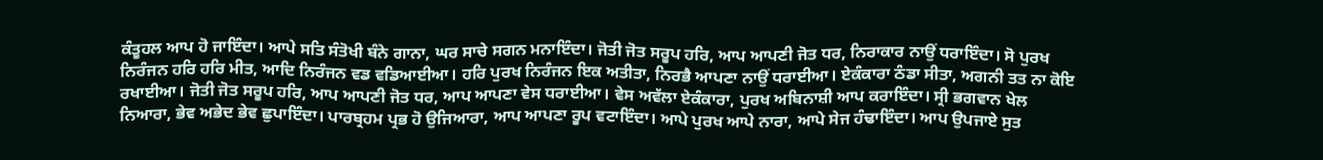ਕੰਤੂਹਲ ਆਪ ਹੋ ਜਾਇੰਦਾ। ਆਪੇ ਸਤਿ ਸੰਤੋਖੀ ਬੰਨੇ ਗਾਨਾ, ਘਰ ਸਾਚੇ ਸਗਨ ਮਨਾਇੰਦਾ। ਜੋਤੀ ਜੋਤ ਸਰੂਪ ਹਰਿ, ਆਪ ਆਪਣੀ ਜੋਤ ਧਰ, ਨਿਰਾਕਾਰ ਨਾਉਂ ਧਰਾਇੰਦਾ। ਸੋ ਪੁਰਖ ਨਿਰੰਜਨ ਹਰਿ ਹਰਿ ਮੀਤ, ਆਦਿ ਨਿਰੰਜਨ ਵਡ ਵਡਿਆਈਆ। ਹਰਿ ਪੁਰਖ ਨਿਰੰਜਨ ਇਕ ਅਤੀਤਾ, ਨਿਰਭੈ ਆਪਣਾ ਨਾਉਂ ਧਰਾਈਆ। ਏਕੰਕਾਰਾ ਠੰਡਾ ਸੀਤਾ, ਅਗਨੀ ਤਤ ਨਾ ਕੋਇ ਰਖਾਈਆ। ਜੋਤੀ ਜੋਤ ਸਰੂਪ ਹਰਿ, ਆਪ ਆਪਣੀ ਜੋਤ ਧਰ, ਆਪ ਆਪਣਾ ਵੇਸ ਧਰਾਈਆ। ਵੇਸ ਅਵੱਲਾ ਏਕੰਕਾਰਾ, ਪੁਰਖ ਅਬਿਨਾਸ਼ੀ ਆਪ ਕਰਾਇੰਦਾ। ਸ੍ਰੀ ਭਗਵਾਨ ਖੇਲ ਨਿਆਰਾ, ਭੇਵ ਅਭੇਦ ਭੇਵ ਛੁਪਾਇੰਦਾ। ਪਾਰਬ੍ਰਹਮ ਪ੍ਰਭ ਹੋ ਉਜਿਆਰਾ, ਆਪ ਆਪਣਾ ਰੂਪ ਵਟਾਇੰਦਾ। ਆਪੇ ਪੁਰਖ ਆਪੇ ਨਾਰਾ, ਆਪੇ ਸੇਜ ਹੰਢਾਇੰਦਾ। ਆਪ ਉਪਜਾਏ ਸੁਤ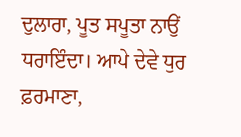ਦੁਲਾਰਾ, ਪੂਤ ਸਪੂਤਾ ਨਾਉਂ ਧਰਾਇੰਦਾ। ਆਪੇ ਦੇਵੇ ਧੁਰ ਫ਼ਰਮਾਣਾ,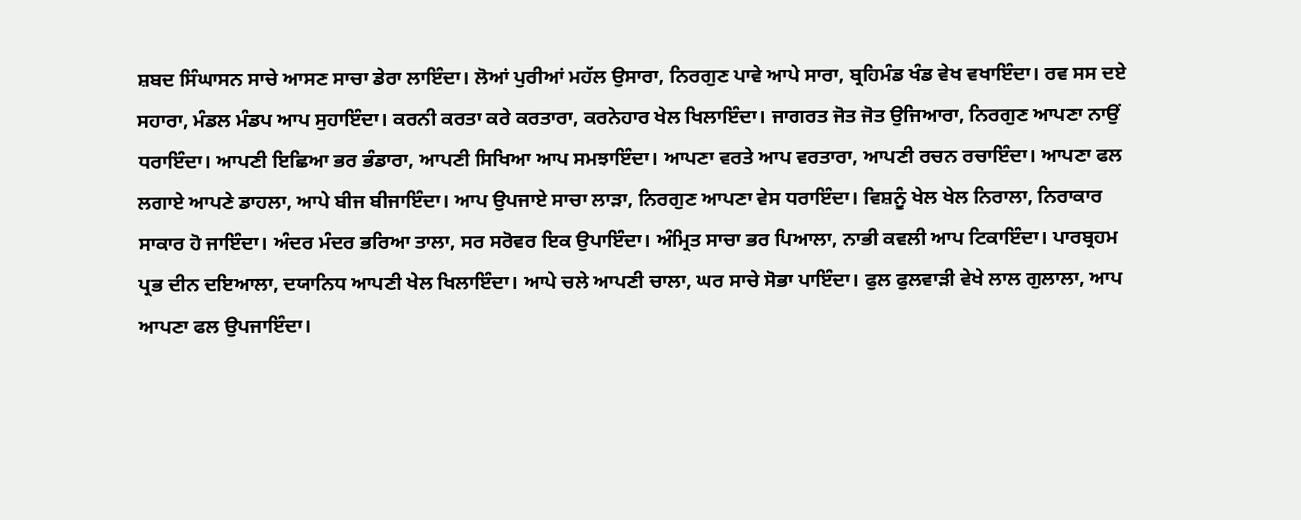ਸ਼ਬਦ ਸਿੰਘਾਸਨ ਸਾਚੇ ਆਸਣ ਸਾਚਾ ਡੇਰਾ ਲਾਇੰਦਾ। ਲੋਆਂ ਪੁਰੀਆਂ ਮਹੱਲ ਉਸਾਰਾ, ਨਿਰਗੁਣ ਪਾਵੇ ਆਪੇ ਸਾਰਾ, ਬ੍ਰਹਿਮੰਡ ਖੰਡ ਵੇਖ ਵਖਾਇੰਦਾ। ਰਵ ਸਸ ਦਏ ਸਹਾਰਾ, ਮੰਡਲ ਮੰਡਪ ਆਪ ਸੁਹਾਇੰਦਾ। ਕਰਨੀ ਕਰਤਾ ਕਰੇ ਕਰਤਾਰਾ, ਕਰਨੇਹਾਰ ਖੇਲ ਖਿਲਾਇੰਦਾ। ਜਾਗਰਤ ਜੋਤ ਜੋਤ ਉਜਿਆਰਾ, ਨਿਰਗੁਣ ਆਪਣਾ ਨਾਉਂ ਧਰਾਇੰਦਾ। ਆਪਣੀ ਇਛਿਆ ਭਰ ਭੰਡਾਰਾ, ਆਪਣੀ ਸਿਖਿਆ ਆਪ ਸਮਝਾਇੰਦਾ। ਆਪਣਾ ਵਰਤੇ ਆਪ ਵਰਤਾਰਾ, ਆਪਣੀ ਰਚਨ ਰਚਾਇੰਦਾ। ਆਪਣਾ ਫਲ ਲਗਾਏ ਆਪਣੇ ਡਾਹਲਾ, ਆਪੇ ਬੀਜ ਬੀਜਾਇੰਦਾ। ਆਪ ਉਪਜਾਏ ਸਾਚਾ ਲਾੜਾ, ਨਿਰਗੁਣ ਆਪਣਾ ਵੇਸ ਧਰਾਇੰਦਾ। ਵਿਸ਼ਨੂੰ ਖੇਲ ਖੇਲ ਨਿਰਾਲਾ, ਨਿਰਾਕਾਰ ਸਾਕਾਰ ਹੋ ਜਾਇੰਦਾ। ਅੰਦਰ ਮੰਦਰ ਭਰਿਆ ਤਾਲਾ, ਸਰ ਸਰੋਵਰ ਇਕ ਉਪਾਇੰਦਾ। ਅੰਮ੍ਰਿਤ ਸਾਚਾ ਭਰ ਪਿਆਲਾ, ਨਾਭੀ ਕਵਲੀ ਆਪ ਟਿਕਾਇੰਦਾ। ਪਾਰਬ੍ਰਹਮ ਪ੍ਰਭ ਦੀਨ ਦਇਆਲਾ, ਦਯਾਨਿਧ ਆਪਣੀ ਖੇਲ ਖਿਲਾਇੰਦਾ। ਆਪੇ ਚਲੇ ਆਪਣੀ ਚਾਲਾ, ਘਰ ਸਾਚੇ ਸੋਭਾ ਪਾਇੰਦਾ। ਫੁਲ ਫੁਲਵਾੜੀ ਵੇਖੇ ਲਾਲ ਗੁਲਾਲਾ, ਆਪ ਆਪਣਾ ਫਲ ਉਪਜਾਇੰਦਾ।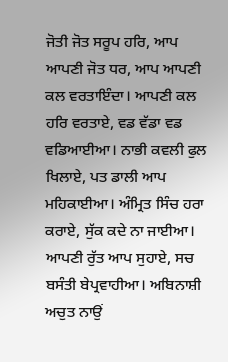ਜੋਤੀ ਜੋਤ ਸਰੂਪ ਹਰਿ, ਆਪ ਆਪਣੀ ਜੋਤ ਧਰ, ਆਪ ਆਪਣੀ ਕਲ ਵਰਤਾਇੰਦਾ। ਆਪਣੀ ਕਲ ਹਰਿ ਵਰਤਾਏ, ਵਡ ਵੱਡਾ ਵਡ ਵਡਿਆਈਆ। ਨਾਭੀ ਕਵਲੀ ਫੁਲ ਖਿਲਾਏ, ਪਤ ਡਾਲੀ ਆਪ ਮਹਿਕਾਈਆ। ਅੰਮ੍ਰਿਤ ਸਿੰਚ ਹਰਾ ਕਰਾਏ, ਸੁੱਕ ਕਦੇ ਨਾ ਜਾਈਆ। ਆਪਣੀ ਰੁੱਤ ਆਪ ਸੁਹਾਏ, ਸਚ ਬਸੰਤੀ ਬੇਪ੍ਰਵਾਹੀਆ। ਅਬਿਨਾਸ਼ੀ ਅਚੁਤ ਨਾਉਂ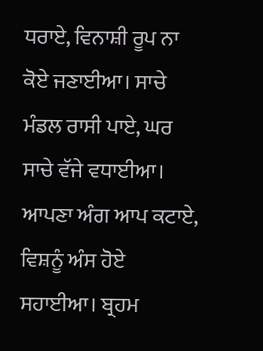ਧਰਾਏ, ਵਿਨਾਸ਼ੀ ਰੂਪ ਨਾ ਕੋਏ ਜਣਾਈਆ। ਸਾਚੇ ਮੰਡਲ ਰਾਸੀ ਪਾਏ, ਘਰ ਸਾਚੇ ਵੱਜੇ ਵਧਾਈਆ। ਆਪਣਾ ਅੰਗ ਆਪ ਕਟਾਏ, ਵਿਸ਼ਨੂੰ ਅੰਸ ਹੋਏ ਸਹਾਈਆ। ਬ੍ਰਹਮ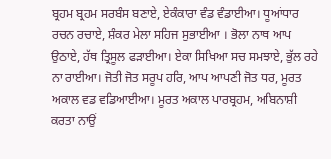ਬ੍ਰਹਮ ਬ੍ਰਹਮ ਸਰਬੰਸ ਬਣਾਏ, ਏਕੰਕਾਰਾ ਵੰਡ ਵੰਡਾਈਆ। ਧੂਆਂਧਾਰ ਰਚਨ ਰਚਾਏ, ਸ਼ੰਕਰ ਮੇਲਾ ਸਹਿਜ ਸੁਭਾਈਆ । ਭੋਲਾ ਨਾਥ ਆਪ ਉਠਾਏ, ਹੱਥ ਤ੍ਰਿਸੂਲ ਫੜਾਈਆ। ਏਕਾ ਸਿਖਿਆ ਸਚ ਸਮਝਾਏ, ਭੁੱਲ ਰਹੇ ਨਾ ਰਾਈਆ। ਜੋਤੀ ਜੋਤ ਸਰੂਪ ਹਰਿ, ਆਪ ਆਪਣੀ ਜੋਤ ਧਰ, ਮੂਰਤ ਅਕਾਲ ਵਡ ਵਡਿਆਈਆ। ਮੂਰਤ ਅਕਾਲ ਪਾਰਬ੍ਰਹਮ, ਅਬਿਨਾਸ਼ੀ ਕਰਤਾ ਨਾਉਂ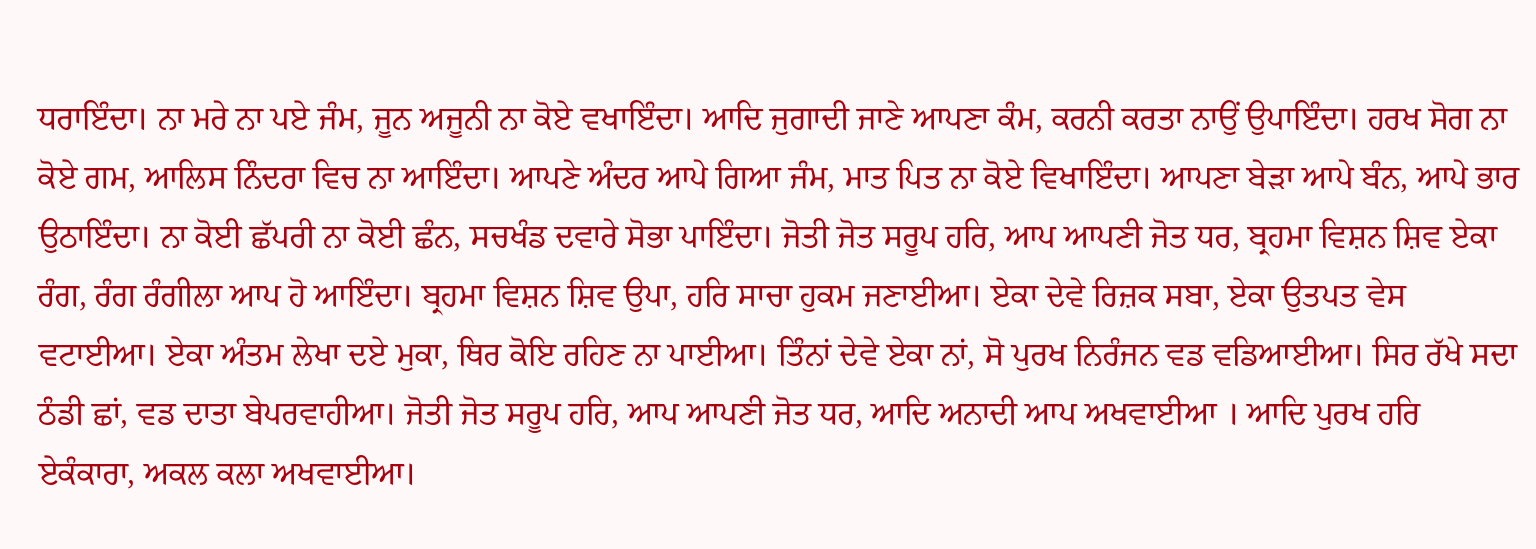ਧਰਾਇੰਦਾ। ਨਾ ਮਰੇ ਨਾ ਪਏ ਜੰਮ, ਜੂਨ ਅਜੂਨੀ ਨਾ ਕੋਏ ਵਖਾਇੰਦਾ। ਆਦਿ ਜੁਗਾਦੀ ਜਾਣੇ ਆਪਣਾ ਕੰਮ, ਕਰਨੀ ਕਰਤਾ ਨਾਉਂ ਉਪਾਇੰਦਾ। ਹਰਖ ਸੋਗ ਨਾ ਕੋਏ ਗਮ, ਆਲਿਸ ਨਿੰਦਰਾ ਵਿਚ ਨਾ ਆਇੰਦਾ। ਆਪਣੇ ਅੰਦਰ ਆਪੇ ਗਿਆ ਜੰਮ, ਮਾਤ ਪਿਤ ਨਾ ਕੋਏ ਵਿਖਾਇੰਦਾ। ਆਪਣਾ ਬੇੜਾ ਆਪੇ ਬੰਨ, ਆਪੇ ਭਾਰ ਉਠਾਇੰਦਾ। ਨਾ ਕੋਈ ਛੱਪਰੀ ਨਾ ਕੋਈ ਛੰਨ, ਸਚਖੰਡ ਦਵਾਰੇ ਸੋਭਾ ਪਾਇੰਦਾ। ਜੋਤੀ ਜੋਤ ਸਰੂਪ ਹਰਿ, ਆਪ ਆਪਣੀ ਜੋਤ ਧਰ, ਬ੍ਰਹਮਾ ਵਿਸ਼ਨ ਸ਼ਿਵ ਏਕਾ ਰੰਗ, ਰੰਗ ਰੰਗੀਲਾ ਆਪ ਹੋ ਆਇੰਦਾ। ਬ੍ਰਹਮਾ ਵਿਸ਼ਨ ਸ਼ਿਵ ਉਪਾ, ਹਰਿ ਸਾਚਾ ਹੁਕਮ ਜਣਾਈਆ। ਏਕਾ ਦੇਵੇ ਰਿਜ਼ਕ ਸਬਾ, ਏਕਾ ਉਤਪਤ ਵੇਸ ਵਟਾਈਆ। ਏਕਾ ਅੰਤਮ ਲੇਖਾ ਦਏ ਮੁਕਾ, ਥਿਰ ਕੋਇ ਰਹਿਣ ਨਾ ਪਾਈਆ। ਤਿੰਨਾਂ ਦੇਵੇ ਏਕਾ ਨਾਂ, ਸੋ ਪੁਰਖ ਨਿਰੰਜਨ ਵਡ ਵਡਿਆਈਆ। ਸਿਰ ਰੱਖੇ ਸਦਾ ਠੰਡੀ ਛਾਂ, ਵਡ ਦਾਤਾ ਬੇਪਰਵਾਹੀਆ। ਜੋਤੀ ਜੋਤ ਸਰੂਪ ਹਰਿ, ਆਪ ਆਪਣੀ ਜੋਤ ਧਰ, ਆਦਿ ਅਨਾਦੀ ਆਪ ਅਖਵਾਈਆ । ਆਦਿ ਪੁਰਖ ਹਰਿ ਏਕੰਕਾਰਾ, ਅਕਲ ਕਲਾ ਅਖਵਾਈਆ।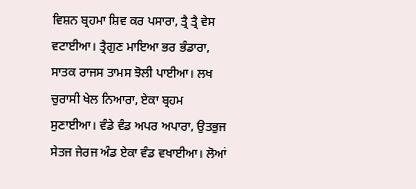ਵਿਸ਼ਨ ਬ੍ਰਹਮਾ ਸ਼ਿਵ ਕਰ ਪਸਾਰਾ, ਤ੍ਰੈ ਤ੍ਰੈ ਵੇਸ ਵਟਾਈਆ। ਤ੍ਰੈਗੁਣ ਮਾਇਆ ਭਰ ਭੰਡਾਰਾ, ਸਾਤਕ ਰਾਜਸ ਤਾਮਸ ਝੋਲੀ ਪਾਈਆ। ਲਖ ਚੁਰਾਸੀ ਖੇਲ ਨਿਆਰਾ, ਏਕਾ ਬ੍ਰਹਮ ਸੁਣਾਈਆ। ਵੰਡੇ ਵੰਡ ਅਪਰ ਅਪਾਰਾ, ਉਤਭੁਜ ਸੇਤਜ ਜੇਰਜ ਅੰਡ ਏਕਾ ਵੰਡ ਵਖਾਈਆ। ਲੋਆਂ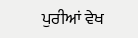ਪੁਰੀਆਂ ਵੇਖ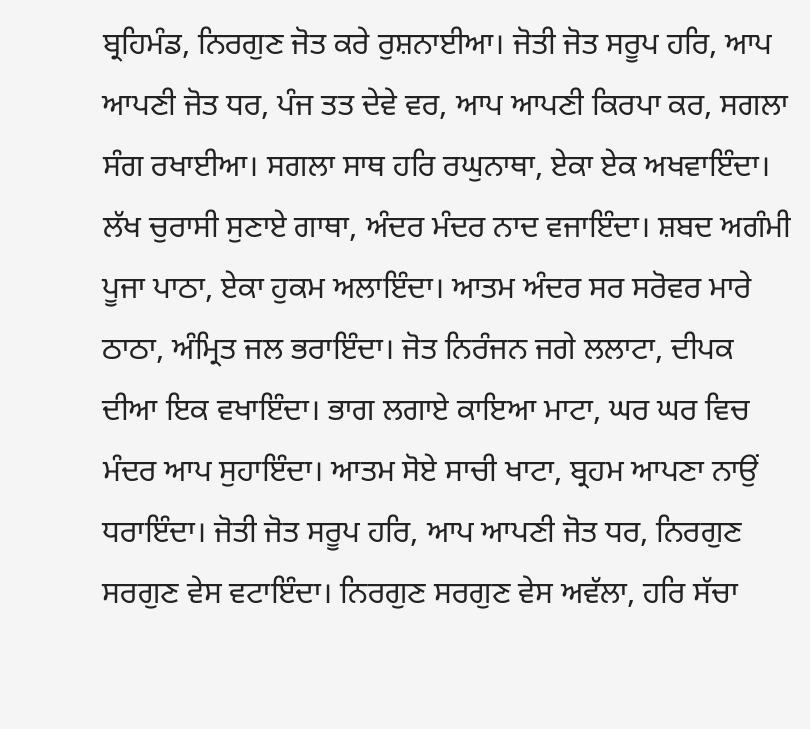ਬ੍ਰਹਿਮੰਡ, ਨਿਰਗੁਣ ਜੋਤ ਕਰੇ ਰੁਸ਼ਨਾਈਆ। ਜੋਤੀ ਜੋਤ ਸਰੂਪ ਹਰਿ, ਆਪ ਆਪਣੀ ਜੋਤ ਧਰ, ਪੰਜ ਤਤ ਦੇਵੇ ਵਰ, ਆਪ ਆਪਣੀ ਕਿਰਪਾ ਕਰ, ਸਗਲਾ ਸੰਗ ਰਖਾਈਆ। ਸਗਲਾ ਸਾਥ ਹਰਿ ਰਘੁਨਾਥਾ, ਏਕਾ ਏਕ ਅਖਵਾਇੰਦਾ। ਲੱਖ ਚੁਰਾਸੀ ਸੁਣਾਏ ਗਾਥਾ, ਅੰਦਰ ਮੰਦਰ ਨਾਦ ਵਜਾਇੰਦਾ। ਸ਼ਬਦ ਅਗੰਮੀ ਪੂਜਾ ਪਾਠਾ, ਏਕਾ ਹੁਕਮ ਅਲਾਇੰਦਾ। ਆਤਮ ਅੰਦਰ ਸਰ ਸਰੋਵਰ ਮਾਰੇ ਠਾਠਾ, ਅੰਮ੍ਰਿਤ ਜਲ ਭਰਾਇੰਦਾ। ਜੋਤ ਨਿਰੰਜਨ ਜਗੇ ਲਲਾਟਾ, ਦੀਪਕ ਦੀਆ ਇਕ ਵਖਾਇੰਦਾ। ਭਾਗ ਲਗਾਏ ਕਾਇਆ ਮਾਟਾ, ਘਰ ਘਰ ਵਿਚ ਮੰਦਰ ਆਪ ਸੁਹਾਇੰਦਾ। ਆਤਮ ਸੋਏ ਸਾਚੀ ਖਾਟਾ, ਬ੍ਰਹਮ ਆਪਣਾ ਨਾਉਂ ਧਰਾਇੰਦਾ। ਜੋਤੀ ਜੋਤ ਸਰੂਪ ਹਰਿ, ਆਪ ਆਪਣੀ ਜੋਤ ਧਰ, ਨਿਰਗੁਣ ਸਰਗੁਣ ਵੇਸ ਵਟਾਇੰਦਾ। ਨਿਰਗੁਣ ਸਰਗੁਣ ਵੇਸ ਅਵੱਲਾ, ਹਰਿ ਸੱਚਾ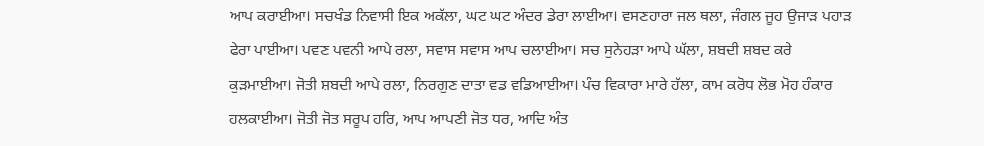ਆਪ ਕਰਾਈਆ। ਸਚਖੰਡ ਨਿਵਾਸੀ ਇਕ ਅਕੱਲਾ, ਘਟ ਘਟ ਅੰਦਰ ਡੇਰਾ ਲਾਈਆ। ਵਸਣਹਾਰਾ ਜਲ ਥਲਾ, ਜੰਗਲ ਜੂਹ ਉਜਾੜ ਪਹਾੜ ਫੇਰਾ ਪਾਈਆ। ਪਵਣ ਪਵਨੀ ਆਪੇ ਰਲਾ, ਸਵਾਸ ਸਵਾਸ ਆਪ ਚਲਾਈਆ। ਸਚ ਸੁਨੇਹੜਾ ਆਪੇ ਘੱਲਾ, ਸ਼ਬਦੀ ਸ਼ਬਦ ਕਰੇ ਕੁੜਮਾਈਆ। ਜੋਤੀ ਸ਼ਬਦੀ ਆਪੇ ਰਲਾ, ਨਿਰਗੁਣ ਦਾਤਾ ਵਡ ਵਡਿਆਈਆ। ਪੰਚ ਵਿਕਾਰਾ ਮਾਰੇ ਹੱਲਾ, ਕਾਮ ਕਰੋਧ ਲੋਭ ਮੋਹ ਹੰਕਾਰ ਹਲਕਾਈਆ। ਜੋਤੀ ਜੋਤ ਸਰੂਪ ਹਰਿ, ਆਪ ਆਪਣੀ ਜੋਤ ਧਰ, ਆਦਿ ਅੰਤ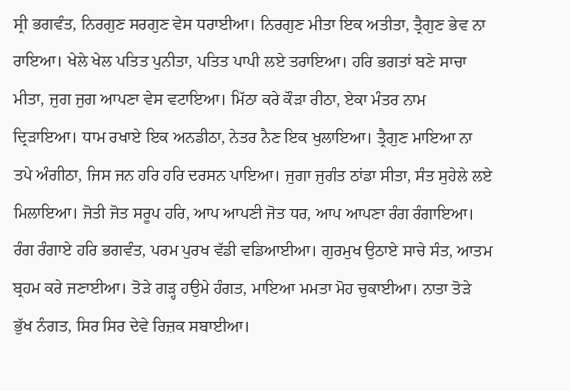ਸ੍ਰੀ ਭਗਵੰਤ, ਨਿਰਗੁਣ ਸਰਗੁਣ ਵੇਸ ਧਰਾਈਆ। ਨਿਰਗੁਣ ਮੀਤਾ ਇਕ ਅਤੀਤਾ, ਤ੍ਰੈਗੁਣ ਭੇਵ ਨਾ ਰਾਇਆ। ਖੇਲੇ ਖੇਲ ਪਤਿਤ ਪੁਨੀਤਾ, ਪਤਿਤ ਪਾਪੀ ਲਏ ਤਰਾਇਆ। ਹਰਿ ਭਗਤਾਂ ਬਣੇ ਸਾਚਾ ਮੀਤਾ, ਜੁਗ ਜੁਗ ਆਪਣਾ ਵੇਸ ਵਟਾਇਆ। ਮਿੱਠਾ ਕਰੇ ਕੌੜਾ ਰੀਠਾ, ਏਕਾ ਮੰਤਰ ਨਾਮ ਦ੍ਰਿੜਾਇਆ। ਧਾਮ ਰਖਾਏ ਇਕ ਅਨਡੀਠਾ, ਨੇਤਰ ਨੈਣ ਇਕ ਖੁਲਾਇਆ। ਤ੍ਰੈਗੁਣ ਮਾਇਆ ਨਾ ਤਪੇ ਅੰਗੀਠਾ, ਜਿਸ ਜਨ ਹਰਿ ਹਰਿ ਦਰਸਨ ਪਾਇਆ। ਜੁਗਾ ਜੁਗੰਤ ਠਾਂਡਾ ਸੀਤਾ, ਸੰਤ ਸੁਹੇਲੇ ਲਏ ਮਿਲਾਇਆ। ਜੋਤੀ ਜੋਤ ਸਰੂਪ ਹਰਿ, ਆਪ ਆਪਣੀ ਜੋਤ ਧਰ, ਆਪ ਆਪਣਾ ਰੰਗ ਰੰਗਾਇਆ। ਰੰਗ ਰੰਗਾਏ ਹਰਿ ਭਗਵੰਤ, ਪਰਮ ਪੁਰਖ ਵੱਡੀ ਵਡਿਆਈਆ। ਗੁਰਮੁਖ ਉਠਾਏ ਸਾਚੇ ਸੰਤ, ਆਤਮ ਬ੍ਰਹਮ ਕਰੇ ਜਣਾਈਆ। ਤੋੜੇ ਗੜ੍ਹ ਹਉਮੇ ਹੰਗਤ, ਮਾਇਆ ਮਮਤਾ ਮੋਹ ਚੁਕਾਈਆ। ਨਾਤਾ ਤੋੜੇ ਭੁੱਖ ਨੰਗਤ, ਸਿਰ ਸਿਰ ਦੇਵੇ ਰਿਜ਼ਕ ਸਬਾਈਆ।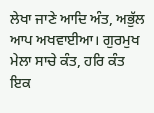ਲੇਖਾ ਜਾਣੇ ਆਦਿ ਅੰਤ, ਅਭੁੱਲ ਆਪ ਅਖਵਾਈਆ। ਗੁਰਮੁਖ ਮੇਲਾ ਸਾਚੇ ਕੰਤ, ਹਰਿ ਕੰਤ ਇਕ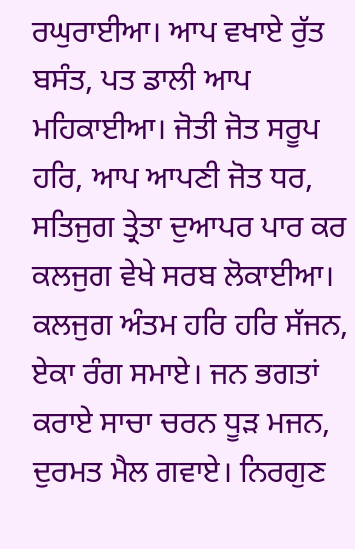ਰਘੁਰਾਈਆ। ਆਪ ਵਖਾਏ ਰੁੱਤ ਬਸੰਤ, ਪਤ ਡਾਲੀ ਆਪ ਮਹਿਕਾਈਆ। ਜੋਤੀ ਜੋਤ ਸਰੂਪ ਹਰਿ, ਆਪ ਆਪਣੀ ਜੋਤ ਧਰ, ਸਤਿਜੁਗ ਤ੍ਰੇਤਾ ਦੁਆਪਰ ਪਾਰ ਕਰ ਕਲਜੁਗ ਵੇਖੇ ਸਰਬ ਲੋਕਾਈਆ। ਕਲਜੁਗ ਅੰਤਮ ਹਰਿ ਹਰਿ ਸੱਜਨ, ਏਕਾ ਰੰਗ ਸਮਾਏ। ਜਨ ਭਗਤਾਂ ਕਰਾਏ ਸਾਚਾ ਚਰਨ ਧੂੜ ਮਜਨ, ਦੁਰਮਤ ਮੈਲ ਗਵਾਏ। ਨਿਰਗੁਣ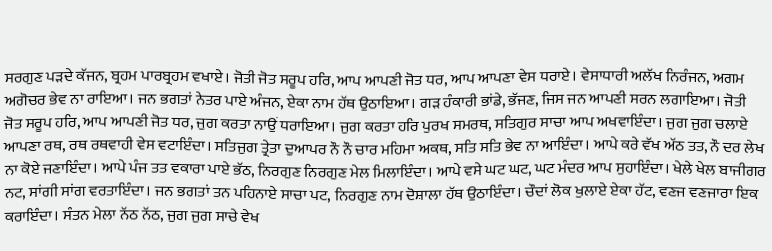ਸਰਗੁਣ ਪੜਦੇ ਕੱਜਨ, ਬ੍ਰਹਮ ਪਾਰਬ੍ਰਹਮ ਵਖਾਏ। ਜੋਤੀ ਜੋਤ ਸਰੂਪ ਹਰਿ, ਆਪ ਆਪਣੀ ਜੋਤ ਧਰ, ਆਪ ਆਪਣਾ ਵੇਸ ਧਰਾਏ। ਵੇਸਾਧਾਰੀ ਅਲੱਖ ਨਿਰੰਜਨ, ਅਗਮ ਅਗੋਚਰ ਭੇਵ ਨਾ ਰਾਇਆ। ਜਨ ਭਗਤਾਂ ਨੇਤਰ ਪਾਏ ਅੰਜਨ, ਏਕਾ ਨਾਮ ਹੱਥ ਉਠਾਇਆ। ਗੜ ਹੰਕਾਰੀ ਭਾਂਡੇ, ਭੱਜਣ, ਜਿਸ ਜਨ ਆਪਣੀ ਸਰਨ ਲਗਾਇਆ। ਜੋਤੀ ਜੋਤ ਸਰੂਪ ਹਰਿ, ਆਪ ਆਪਣੀ ਜੋਤ ਧਰ, ਜੁਗ ਕਰਤਾ ਨਾਉਂ ਧਰਾਇਆ। ਜੁਗ ਕਰਤਾ ਹਰਿ ਪੁਰਖ ਸਮਰਥ, ਸਤਿਗੁਰ ਸਾਚਾ ਆਪ ਅਖਵਾਇੰਦਾ। ਜੁਗ ਜੁਗ ਚਲਾਏ ਆਪਣਾ ਰਥ, ਰਥ ਰਥਵਾਹੀ ਵੇਸ ਵਟਾਇੰਦਾ। ਸਤਿਜੁਗ ਤ੍ਰੇਤਾ ਦੁਆਪਰ ਨੌ ਨੌ ਚਾਰ ਮਹਿਮਾ ਅਕਥ, ਸਤਿ ਸਤਿ ਭੇਵ ਨਾ ਆਇੰਦਾ। ਆਪੇ ਕਰੇ ਵੱਖ ਅੱਠ ਤਤ, ਨੌ ਦਰ ਲੇਖ ਨਾ ਕੋਏ ਜਣਾਇੰਦਾ। ਆਪੇ ਪੰਜ ਤਤ ਵਕਾਰਾ ਪਾਏ ਭੱਠ, ਨਿਰਗੁਣ ਨਿਰਗੁਣ ਮੇਲ ਮਿਲਾਇੰਦਾ। ਆਪੇ ਵਸੇ ਘਟ ਘਟ, ਘਟ ਮੰਦਰ ਆਪ ਸੁਹਾਇੰਦਾ। ਖੇਲੇ ਖੇਲ ਬਾਜੀਗਰ ਨਟ, ਸਾਂਗੀ ਸਾਂਗ ਵਰਤਾਇੰਦਾ। ਜਨ ਭਗਤਾਂ ਤਨ ਪਹਿਨਾਏ ਸਾਚਾ ਪਟ, ਨਿਰਗੁਣ ਨਾਮ ਦੋਸ਼ਾਲਾ ਹੱਥ ਉਠਾਇੰਦਾ। ਚੌਦਾਂ ਲੋਕ ਖੁਲਾਏ ਏਕਾ ਹੱਟ, ਵਣਜ ਵਣਜਾਰਾ ਇਕ ਕਰਾਇੰਦਾ। ਸੰਤਨ ਮੇਲਾ ਨੱਠ ਨੱਠ, ਜੁਗ ਜੁਗ ਸਾਚੇ ਵੇਖ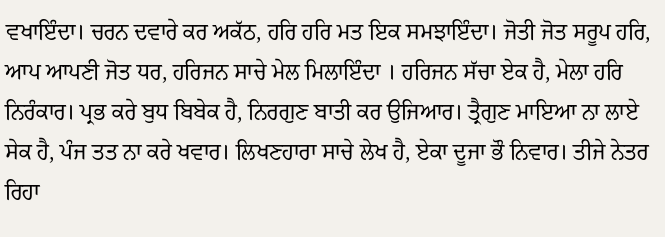ਵਖਾਇੰਦਾ। ਚਰਨ ਦਵਾਰੇ ਕਰ ਅਕੱਠ, ਹਰਿ ਹਰਿ ਮਤ ਇਕ ਸਮਝਾਇੰਦਾ। ਜੋਤੀ ਜੋਤ ਸਰੂਪ ਹਰਿ, ਆਪ ਆਪਣੀ ਜੋਤ ਧਰ, ਹਰਿਜਨ ਸਾਚੇ ਮੇਲ ਮਿਲਾਇੰਦਾ । ਹਰਿਜਨ ਸੱਚਾ ਏਕ ਹੈ, ਮੇਲਾ ਹਰਿ ਨਿਰੰਕਾਰ। ਪ੍ਰਭ ਕਰੇ ਬੁਧ ਬਿਬੇਕ ਹੈ, ਨਿਰਗੁਣ ਬਾਤੀ ਕਰ ਉਜਿਆਰ। ਤ੍ਰੈਗੁਣ ਮਾਇਆ ਨਾ ਲਾਏ ਸੇਕ ਹੈ, ਪੰਜ ਤਤ ਨਾ ਕਰੇ ਖਵਾਰ। ਲਿਖਣਹਾਰਾ ਸਾਚੇ ਲੇਖ ਹੈ, ਏਕਾ ਦੂਜਾ ਭੌ ਨਿਵਾਰ। ਤੀਜੇ ਨੇਤਰ ਰਿਹਾ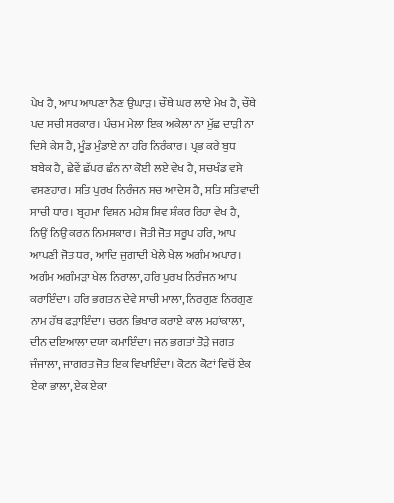ਪੇਖ ਹੈ, ਆਪ ਆਪਣਾ ਨੈਣ ਉਘਾੜ। ਚੌਥੇ ਘਰ ਲਾਏ ਮੇਖ ਹੈ, ਚੌਥੇ ਪਦ ਸਚੀ ਸਰਕਾਰ। ਪੰਚਮ ਮੇਲਾ ਇਕ ਅਕੇਲਾ ਨਾ ਮੁੱਛ ਦਾੜੀ ਨਾ ਦਿਸੇ ਕੇਸ ਹੈ, ਮੂੰਡ ਮੁੰਡਾਏ ਨਾ ਹਰਿ ਨਿਰੰਕਾਰ। ਪ੍ਰਭ ਕਰੇ ਬੁਧ ਬਬੇਕ ਹੈ, ਛੇਵੇਂ ਛੱਪਰ ਛੰਨ ਨਾ ਕੋਈ ਲਏ ਵੇਖ ਹੈ, ਸਚਖੰਡ ਵਸੇ ਵਸਣਹਾਰ। ਸਤਿ ਪੁਰਖ ਨਿਰੰਜਨ ਸਚ ਆਦੇਸ ਹੈ, ਸਤਿ ਸਤਿਵਾਦੀ ਸਾਚੀ ਧਾਰ। ਬ੍ਰਹਮਾ ਵਿਸ਼ਨ ਮਹੇਸ਼ ਸ਼ਿਵ ਸ਼ੰਕਰ ਰਿਹਾ ਵੇਖ ਹੈ, ਨਿਉਂ ਨਿਉਂ ਕਰਨ ਨਿਮਸਕਾਰ। ਜੋਤੀ ਜੋਤ ਸਰੂਪ ਹਰਿ, ਆਪ ਆਪਣੀ ਜੋਤ ਧਰ, ਆਦਿ ਜੁਗਾਦੀ ਖੇਲੇ ਖੇਲ ਅਗੰਮ ਅਪਾਰ। ਅਗੰਮ ਅਗੰਮੜਾ ਖੇਲ ਨਿਰਾਲਾ, ਹਰਿ ਪੁਰਖ ਨਿਰੰਜਨ ਆਪ ਕਰਾਇੰਦਾ। ਹਰਿ ਭਗਤਨ ਦੇਵੇ ਸਾਚੀ ਮਾਲਾ, ਨਿਰਗੁਣ ਨਿਰਗੁਣ ਨਾਮ ਹੱਥ ਫੜਾਇੰਦਾ। ਚਰਨ ਭਿਖਾਰ ਕਰਾਏ ਕਾਲ ਮਹਾਂਕਾਲਾ, ਦੀਨ ਦਇਆਲਾ ਦਯਾ ਕਮਾਇੰਦਾ। ਜਨ ਭਗਤਾਂ ਤੋੜੇ ਜਗਤ ਜੰਜਾਲਾ, ਜਾਗਰਤ ਜੋਤ ਇਕ ਵਿਖਾਇੰਦਾ। ਕੋਟਨ ਕੋਟਾਂ ਵਿਚੋਂ ਏਕ ਏਕਾ ਭਾਲਾ, ਏਕ ਏਕਾ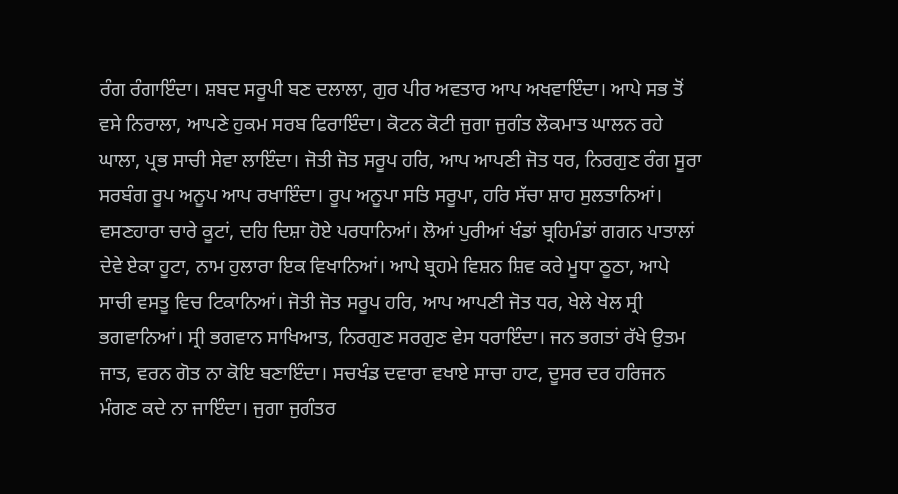ਰੰਗ ਰੰਗਾਇੰਦਾ। ਸ਼ਬਦ ਸਰੂਪੀ ਬਣ ਦਲਾਲਾ, ਗੁਰ ਪੀਰ ਅਵਤਾਰ ਆਪ ਅਖਵਾਇੰਦਾ। ਆਪੇ ਸਭ ਤੋਂ ਵਸੇ ਨਿਰਾਲਾ, ਆਪਣੇ ਹੁਕਮ ਸਰਬ ਫਿਰਾਇੰਦਾ। ਕੋਟਨ ਕੋਟੀ ਜੁਗਾ ਜੁਗੰਤ ਲੋਕਮਾਤ ਘਾਲਨ ਰਹੇ ਘਾਲਾ, ਪ੍ਰਭ ਸਾਚੀ ਸੇਵਾ ਲਾਇੰਦਾ। ਜੋਤੀ ਜੋਤ ਸਰੂਪ ਹਰਿ, ਆਪ ਆਪਣੀ ਜੋਤ ਧਰ, ਨਿਰਗੁਣ ਰੰਗ ਸੂਰਾ ਸਰਬੰਗ ਰੂਪ ਅਨੂਪ ਆਪ ਰਖਾਇੰਦਾ। ਰੂਪ ਅਨੂਪਾ ਸਤਿ ਸਰੂਪਾ, ਹਰਿ ਸੱਚਾ ਸ਼ਾਹ ਸੁਲਤਾਨਿਆਂ। ਵਸਣਹਾਰਾ ਚਾਰੇ ਕੂਟਾਂ, ਦਹਿ ਦਿਸ਼ਾ ਹੋਏ ਪਰਧਾਨਿਆਂ। ਲੋਆਂ ਪੁਰੀਆਂ ਖੰਡਾਂ ਬ੍ਰਹਿਮੰਡਾਂ ਗਗਨ ਪਾਤਾਲਾਂ ਦੇਵੇ ਏਕਾ ਹੂਟਾ, ਨਾਮ ਹੁਲਾਰਾ ਇਕ ਵਿਖਾਨਿਆਂ। ਆਪੇ ਬ੍ਰਹਮੇ ਵਿਸ਼ਨ ਸ਼ਿਵ ਕਰੇ ਮੂਧਾ ਠੂਠਾ, ਆਪੇ ਸਾਚੀ ਵਸਤੂ ਵਿਚ ਟਿਕਾਨਿਆਂ। ਜੋਤੀ ਜੋਤ ਸਰੂਪ ਹਰਿ, ਆਪ ਆਪਣੀ ਜੋਤ ਧਰ, ਖੇਲੇ ਖੇਲ ਸ੍ਰੀ ਭਗਵਾਨਿਆਂ। ਸ੍ਰੀ ਭਗਵਾਨ ਸਾਖਿਆਤ, ਨਿਰਗੁਣ ਸਰਗੁਣ ਵੇਸ ਧਰਾਇੰਦਾ। ਜਨ ਭਗਤਾਂ ਰੱਖੇ ਉਤਮ ਜਾਤ, ਵਰਨ ਗੋਤ ਨਾ ਕੋਇ ਬਣਾਇੰਦਾ। ਸਚਖੰਡ ਦਵਾਰਾ ਵਖਾਏ ਸਾਚਾ ਹਾਟ, ਦੂਸਰ ਦਰ ਹਰਿਜਨ ਮੰਗਣ ਕਦੇ ਨਾ ਜਾਇੰਦਾ। ਜੁਗਾ ਜੁਗੰਤਰ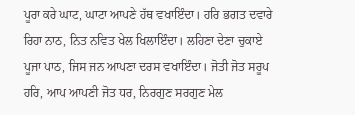ਪੂਰਾ ਕਰੇ ਘਾਟ, ਘਾਟਾ ਆਪਣੇ ਹੱਥ ਵਖਾਇੰਦਾ। ਹਰਿ ਭਗਤ ਦਵਾਰੇ ਰਿਹਾ ਨਾਠ, ਨਿਤ ਨਵਿਤ ਖੇਲ ਖਿਲਾਇੰਦਾ। ਲਹਿਣਾ ਦੇਣਾ ਚੁਕਾਏ ਪੂਜਾ ਪਾਠ, ਜਿਸ ਜਨ ਆਪਣਾ ਦਰਸ ਵਖਾਇੰਦਾ। ਜੋਤੀ ਜੋਤ ਸਰੂਪ ਹਰਿ, ਆਪ ਆਪਣੀ ਜੋਤ ਧਰ, ਨਿਰਗੁਣ ਸਰਗੁਣ ਮੇਲ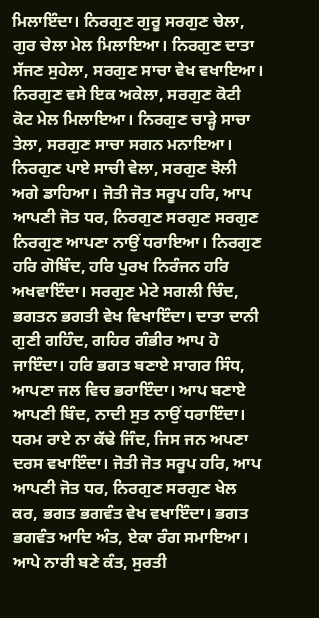ਮਿਲਾਇੰਦਾ। ਨਿਰਗੁਣ ਗੁਰੂ ਸਰਗੁਣ ਚੇਲਾ, ਗੁਰ ਚੇਲਾ ਮੇਲ ਮਿਲਾਇਆ। ਨਿਰਗੁਣ ਦਾਤਾ ਸੱਜਣ ਸੁਹੇਲਾ, ਸਰਗੁਣ ਸਾਚਾ ਵੇਖ ਵਖਾਇਆ। ਨਿਰਗੁਣ ਵਸੇ ਇਕ ਅਕੇਲਾ, ਸਰਗੁਣ ਕੋਟੀ ਕੋਟ ਮੇਲ ਮਿਲਾਇਆ। ਨਿਰਗੁਣ ਚਾੜ੍ਹੇ ਸਾਚਾ ਤੇਲਾ, ਸਰਗੁਣ ਸਾਚਾ ਸਗਨ ਮਨਾਇਆ। ਨਿਰਗੁਣ ਪਾਏ ਸਾਚੀ ਵੇਲਾ, ਸਰਗੁਣ ਝੋਲੀ ਅਗੇ ਡਾਹਿਆ। ਜੋਤੀ ਜੋਤ ਸਰੂਪ ਹਰਿ, ਆਪ ਆਪਣੀ ਜੋਤ ਧਰ, ਨਿਰਗੁਣ ਸਰਗੁਣ ਸਰਗੁਣ ਨਿਰਗੁਣ ਆਪਣਾ ਨਾਉਂ ਧਰਾਇਆ। ਨਿਰਗੁਣ ਹਰਿ ਗੋਬਿੰਦ, ਹਰਿ ਪੁਰਖ ਨਿਰੰਜਨ ਹਰਿ ਅਖਵਾਇੰਦਾ। ਸਰਗੁਣ ਮੇਟੇ ਸਗਲੀ ਚਿੰਦ, ਭਗਤਨ ਭਗਤੀ ਵੇਖ ਵਿਖਾਇੰਦਾ। ਦਾਤਾ ਦਾਨੀ ਗੁਣੀ ਗਹਿੰਦ, ਗਹਿਰ ਗੰਭੀਰ ਆਪ ਹੋ ਜਾਇੰਦਾ। ਹਰਿ ਭਗਤ ਬਣਾਏ ਸਾਗਰ ਸਿੰਧ, ਆਪਣਾ ਜਲ ਵਿਚ ਭਰਾਇੰਦਾ। ਆਪ ਬਣਾਏ ਆਪਣੀ ਬਿੰਦ, ਨਾਦੀ ਸੁਤ ਨਾਉਂ ਧਰਾਇੰਦਾ। ਧਰਮ ਰਾਏ ਨਾ ਕੱਢੇ ਜਿੰਦ, ਜਿਸ ਜਨ ਅਪਣਾ ਦਰਸ ਵਖਾਇੰਦਾ। ਜੋਤੀ ਜੋਤ ਸਰੂਪ ਹਰਿ, ਆਪ ਆਪਣੀ ਜੋਤ ਧਰ, ਨਿਰਗੁਣ ਸਰਗੁਣ ਖੇਲ ਕਰ, ਭਗਤ ਭਗਵੰਤ ਵੇਖ ਵਖਾਇੰਦਾ। ਭਗਤ ਭਗਵੰਤ ਆਦਿ ਅੰਤ, ਏਕਾ ਰੰਗ ਸਮਾਇਆ। ਆਪੇ ਨਾਰੀ ਬਣੇ ਕੰਤ, ਸੁਰਤੀ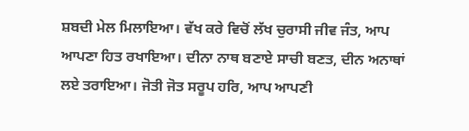ਸ਼ਬਦੀ ਮੇਲ ਮਿਲਾਇਆ। ਵੱਖ ਕਰੇ ਵਿਚੋਂ ਲੱਖ ਚੁਰਾਸੀ ਜੀਵ ਜੰਤ, ਆਪ ਆਪਣਾ ਹਿਤ ਰਖਾਇਆ। ਦੀਨਾ ਨਾਥ ਬਣਾਏ ਸਾਚੀ ਬਣਤ, ਦੀਨ ਅਨਾਥਾਂ ਲਏ ਤਰਾਇਆ। ਜੋਤੀ ਜੋਤ ਸਰੂਪ ਹਰਿ, ਆਪ ਆਪਣੀ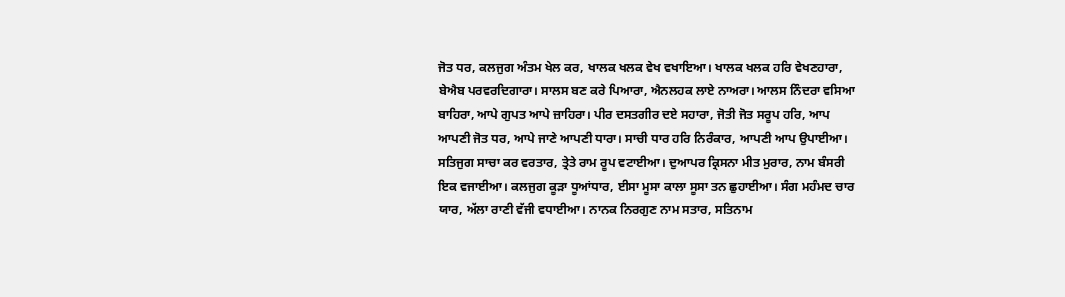ਜੋਤ ਧਰ, ਕਲਜੁਗ ਅੰਤਮ ਖੇਲ ਕਰ, ਖਾਲਕ ਖਲਕ ਵੇਖ ਵਖਾਇਆ। ਖਾਲਕ ਖਲਕ ਹਰਿ ਵੇਖਣਹਾਰਾ, ਬੇਐਬ ਪਰਵਰਦਿਗਾਰਾ। ਸਾਲਸ ਬਣ ਕਰੇ ਪਿਆਰਾ, ਐਨਲਹਕ ਲਾਏ ਨਾਅਰਾ। ਆਲਸ ਨਿੰਦਰਾ ਵਸਿਆ ਬਾਹਿਰਾ, ਆਪੇ ਗੁਪਤ ਆਪੇ ਜ਼ਾਹਿਰਾ। ਪੀਰ ਦਸਤਗੀਰ ਦਏ ਸਹਾਰਾ, ਜੋਤੀ ਜੋਤ ਸਰੂਪ ਹਰਿ, ਆਪ ਆਪਣੀ ਜੋਤ ਧਰ, ਆਪੇ ਜਾਣੇ ਆਪਣੀ ਧਾਰਾ। ਸਾਚੀ ਧਾਰ ਹਰਿ ਨਿਰੰਕਾਰ, ਆਪਣੀ ਆਪ ਉਪਾਈਆ। ਸਤਿਜੁਗ ਸਾਚਾ ਕਰ ਵਰਤਾਰ, ਤ੍ਰੇਤੇ ਰਾਮ ਰੂਪ ਵਟਾਈਆ। ਦੁਆਪਰ ਕ੍ਰਿਸਨਾ ਮੀਤ ਮੁਰਾਰ, ਨਾਮ ਬੰਸਰੀ ਇਕ ਵਜਾਈਆ। ਕਲਜੁਗ ਕੂੜਾ ਧੂਆਂਧਾਰ, ਈਸਾ ਮੂਸਾ ਕਾਲਾ ਸੂਸਾ ਤਨ ਛੁਹਾਈਆ। ਸੰਗ ਮਹੰਮਦ ਚਾਰ ਯਾਰ, ਅੱਲਾ ਰਾਣੀ ਵੱਜੀ ਵਧਾਈਆ। ਨਾਨਕ ਨਿਰਗੁਣ ਨਾਮ ਸਤਾਰ, ਸਤਿਨਾਮ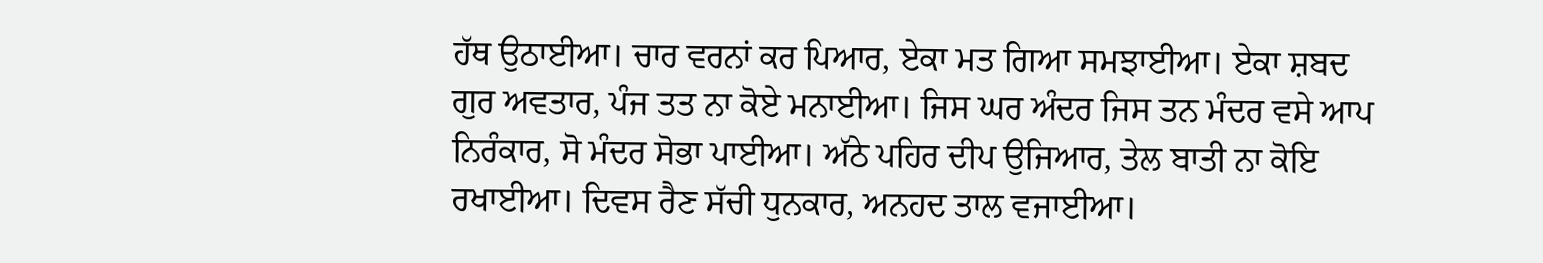ਹੱਥ ਉਠਾਈਆ। ਚਾਰ ਵਰਨਾਂ ਕਰ ਪਿਆਰ, ਏਕਾ ਮਤ ਗਿਆ ਸਮਝਾਈਆ। ਏਕਾ ਸ਼ਬਦ ਗੁਰ ਅਵਤਾਰ, ਪੰਜ ਤਤ ਨਾ ਕੋਏ ਮਨਾਈਆ। ਜਿਸ ਘਰ ਅੰਦਰ ਜਿਸ ਤਨ ਮੰਦਰ ਵਸੇ ਆਪ ਨਿਰੰਕਾਰ, ਸੋ ਮੰਦਰ ਸੋਭਾ ਪਾਈਆ। ਅੱਠੇ ਪਹਿਰ ਦੀਪ ਉਜਿਆਰ, ਤੇਲ ਬਾਤੀ ਨਾ ਕੋਇ ਰਖਾਈਆ। ਦਿਵਸ ਰੈਣ ਸੱਚੀ ਧੁਨਕਾਰ, ਅਨਹਦ ਤਾਲ ਵਜਾਈਆ।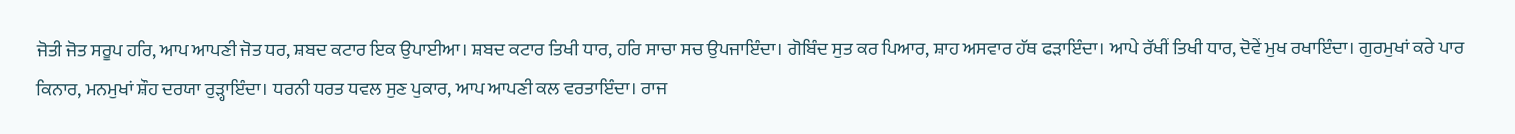ਜੋਤੀ ਜੋਤ ਸਰੂਪ ਹਰਿ, ਆਪ ਆਪਣੀ ਜੋਤ ਧਰ, ਸ਼ਬਦ ਕਟਾਰ ਇਕ ਉਪਾਈਆ। ਸ਼ਬਦ ਕਟਾਰ ਤਿਖੀ ਧਾਰ, ਹਰਿ ਸਾਚਾ ਸਚ ਉਪਜਾਇੰਦਾ। ਗੋਬਿੰਦ ਸੁਤ ਕਰ ਪਿਆਰ, ਸ਼ਾਹ ਅਸਵਾਰ ਹੱਥ ਫੜਾਇੰਦਾ। ਆਪੇ ਰੱਖੀਂ ਤਿਖੀ ਧਾਰ, ਦੋਵੇਂ ਮੁਖ ਰਖਾਇੰਦਾ। ਗੁਰਮੁਖਾਂ ਕਰੇ ਪਾਰ ਕਿਨਾਰ, ਮਨਮੁਖਾਂ ਸ਼ੌਹ ਦਰਯਾ ਰੁੜ੍ਹਾਇੰਦਾ। ਧਰਨੀ ਧਰਤ ਧਵਲ ਸੁਣ ਪੁਕਾਰ, ਆਪ ਆਪਣੀ ਕਲ ਵਰਤਾਇੰਦਾ। ਰਾਜ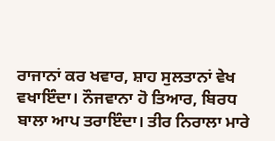ਰਾਜਾਨਾਂ ਕਰ ਖਵਾਰ, ਸ਼ਾਹ ਸੁਲਤਾਨਾਂ ਵੇਖ ਵਖਾਇੰਦਾ। ਨੌਜਵਾਨਾ ਹੋ ਤਿਆਰ, ਬਿਰਧ ਬਾਲਾ ਆਪ ਤਰਾਇੰਦਾ। ਤੀਰ ਨਿਰਾਲਾ ਮਾਰੇ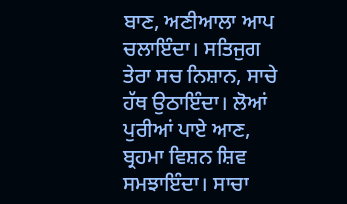ਬਾਣ, ਅਣੀਆਲਾ ਆਪ ਚਲਾਇੰਦਾ। ਸਤਿਜੁਗ ਤੇਰਾ ਸਚ ਨਿਸ਼ਾਨ, ਸਾਚੇ ਹੱਥ ਉਠਾਇੰਦਾ। ਲੋਆਂ ਪੁਰੀਆਂ ਪਾਏ ਆਣ, ਬ੍ਰਹਮਾ ਵਿਸ਼ਨ ਸ਼ਿਵ ਸਮਝਾਇੰਦਾ। ਸਾਚਾ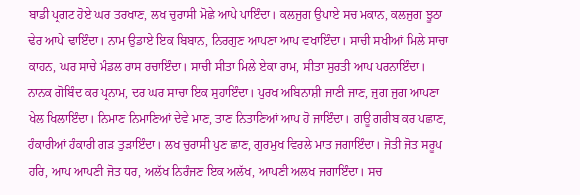ਬਾਡੀ ਪ੍ਰਗਟ ਹੋਏ ਘਰ ਤਰਖਾਣ, ਲਖ ਚੁਰਾਸੀ ਮੋਛੇ ਆਪੇ ਪਾਇੰਦਾ। ਕਲਜੁਗ ਉਪਾਏ ਸਚ ਮਕਾਨ, ਕਲਜੁਗ ਝੂਠਾ ਢੇਰ ਆਪੇ ਢਾਇੰਦਾ। ਨਾਮ ਉਡਾਏ ਇਕ ਬਿਬਾਨ, ਨਿਰਗੁਣ ਆਪਣਾ ਆਪ ਵਖਾਇੰਦਾ। ਸਾਚੀ ਸਖੀਆਂ ਮਿਲੇ ਸਾਚਾ ਕਾਹਨ, ਘਰ ਸਾਚੇ ਮੰਡਲ ਰਾਸ ਰਚਾਇੰਦਾ। ਸਾਚੀ ਸੀਤਾ ਮਿਲੇ ਏਕਾ ਰਾਮ, ਸੀਤਾ ਸੁਰਤੀ ਆਪ ਪਰਨਾਇੰਦਾ। ਨਾਨਕ ਗੋਬਿੰਦ ਕਰ ਪ੍ਰਨਾਮ, ਦਰ ਘਰ ਸਾਚਾ ਇਕ ਸੁਹਾਇੰਦਾ। ਪੁਰਖ ਅਬਿਨਾਸ਼ੀ ਜਾਣੀ ਜਾਣ, ਜੁਗ ਜੁਗ ਆਪਣਾ ਖੇਲ ਖਿਲਾਇੰਦਾ। ਨਿਮਾਣ ਨਿਮਾਣਿਆਂ ਦੇਵੇ ਮਾਣ, ਤਾਣ ਨਿਤਾਣਿਆਂ ਆਪ ਹੋ ਜਾਇੰਦਾ। ਗਊ ਗਰੀਬ ਕਰ ਪਛਾਣ, ਹੰਕਾਰੀਆਂ ਹੰਕਾਰੀ ਗੜ ਤੁੜਾਇੰਦਾ। ਲਖ ਚੁਰਾਸੀ ਪੁਣ ਛਾਣ, ਗੁਰਮੁਖ ਵਿਰਲੇ ਮਾਤ ਜਗਾਇੰਦਾ। ਜੋਤੀ ਜੋਤ ਸਰੂਪ ਹਰਿ, ਆਪ ਆਪਣੀ ਜੋਤ ਧਰ, ਅਲੱਖ ਨਿਰੰਜਣ ਇਕ ਅਲੱਖ, ਆਪਣੀ ਅਲਖ ਜਗਾਇੰਦਾ। ਸਚ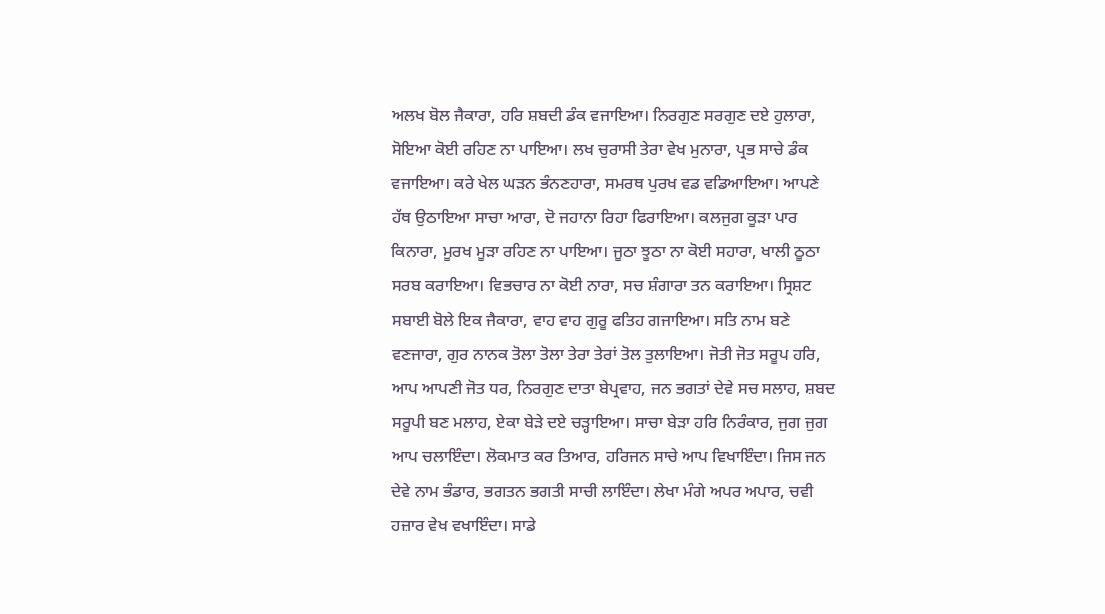ਅਲਖ ਬੋਲ ਜੈਕਾਰਾ, ਹਰਿ ਸ਼ਬਦੀ ਡੰਕ ਵਜਾਇਆ। ਨਿਰਗੁਣ ਸਰਗੁਣ ਦਏ ਹੁਲਾਰਾ, ਸੋਇਆ ਕੋਈ ਰਹਿਣ ਨਾ ਪਾਇਆ। ਲਖ ਚੁਰਾਸੀ ਤੇਰਾ ਵੇਖ ਮੁਨਾਰਾ, ਪ੍ਰਭ ਸਾਚੇ ਡੰਕ ਵਜਾਇਆ। ਕਰੇ ਖੇਲ ਘੜਨ ਭੰਨਣਹਾਰਾ, ਸਮਰਥ ਪੁਰਖ ਵਡ ਵਡਿਆਇਆ। ਆਪਣੇ ਹੱਥ ਉਠਾਇਆ ਸਾਚਾ ਆਰਾ, ਦੋ ਜਹਾਨਾ ਰਿਹਾ ਫਿਰਾਇਆ। ਕਲਜੁਗ ਕੂੜਾ ਪਾਰ ਕਿਨਾਰਾ, ਮੂਰਖ ਮੂੜਾ ਰਹਿਣ ਨਾ ਪਾਇਆ। ਜੂਠਾ ਝੂਠਾ ਨਾ ਕੋਈ ਸਹਾਰਾ, ਖਾਲੀ ਠੂਠਾ ਸਰਬ ਕਰਾਇਆ। ਵਿਭਚਾਰ ਨਾ ਕੋਈ ਨਾਰਾ, ਸਚ ਸ਼ੰਗਾਰਾ ਤਨ ਕਰਾਇਆ। ਸ੍ਰਿਸ਼ਟ ਸਬਾਈ ਬੋਲੇ ਇਕ ਜੈਕਾਰਾ, ਵਾਹ ਵਾਹ ਗੁਰੂ ਫਤਿਹ ਗਜਾਇਆ। ਸਤਿ ਨਾਮ ਬਣੇ ਵਣਜਾਰਾ, ਗੁਰ ਨਾਨਕ ਤੋਲਾ ਤੋਲਾ ਤੇਰਾ ਤੇਰਾਂ ਤੋਲ ਤੁਲਾਇਆ। ਜੋਤੀ ਜੋਤ ਸਰੂਪ ਹਰਿ, ਆਪ ਆਪਣੀ ਜੋਤ ਧਰ, ਨਿਰਗੁਣ ਦਾਤਾ ਬੇਪ੍ਰਵਾਹ, ਜਨ ਭਗਤਾਂ ਦੇਵੇ ਸਚ ਸਲਾਹ, ਸ਼ਬਦ ਸਰੂਪੀ ਬਣ ਮਲਾਹ, ਏਕਾ ਬੇੜੇ ਦਏ ਚੜ੍ਹਾਇਆ। ਸਾਚਾ ਬੇੜਾ ਹਰਿ ਨਿਰੰਕਾਰ, ਜੁਗ ਜੁਗ ਆਪ ਚਲਾਇੰਦਾ। ਲੋਕਮਾਤ ਕਰ ਤਿਆਰ, ਹਰਿਜਨ ਸਾਚੇ ਆਪ ਵਿਖਾਇੰਦਾ। ਜਿਸ ਜਨ ਦੇਵੇ ਨਾਮ ਭੰਡਾਰ, ਭਗਤਨ ਭਗਤੀ ਸਾਚੀ ਲਾਇੰਦਾ। ਲੇਖਾ ਮੰਗੇ ਅਪਰ ਅਪਾਰ, ਚਵੀ ਹਜ਼ਾਰ ਵੇਖ ਵਖਾਇੰਦਾ। ਸਾਡੇ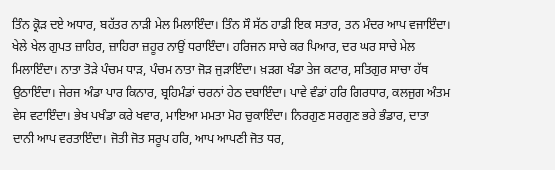ਤਿੰਨ ਕ੍ਰੋੜ ਦਏ ਅਧਾਰ, ਬਹੱਤਰ ਨਾੜੀ ਮੇਲ ਮਿਲਾਇੰਦਾ। ਤਿੰਨ ਸੌ ਸੱਠ ਹਾਡੀ ਇਕ ਸਤਾਰ, ਤਨ ਮੰਦਰ ਆਪ ਵਜਾਇੰਦਾ। ਖੇਲੇ ਖੇਲ ਗੁਪਤ ਜ਼ਾਹਿਰ, ਜ਼ਾਹਿਰਾ ਜ਼ਹੂਰ ਨਾਉਂ ਧਰਾਇੰਦਾ। ਹਰਿਜਨ ਸਾਚੇ ਕਰ ਪਿਆਰ, ਦਰ ਘਰ ਸਾਚੇ ਮੇਲ ਮਿਲਾਇੰਦਾ। ਨਾਤਾ ਤੋੜੇ ਪੰਚਮ ਧਾੜ, ਪੰਚਮ ਨਾਤਾ ਜੋੜ ਜੁੜਾਇੰਦਾ। ਖ਼ੜਗ ਖੰਡਾ ਤੇਜ ਕਟਾਰ, ਸਤਿਗੁਰ ਸਾਚਾ ਹੱਥ ਉਠਾਇੰਦਾ। ਜੇਰਜ ਅੰਡਾ ਪਾਰ ਕਿਨਾਰ, ਬ੍ਰਹਿਮੰਡਾਂ ਚਰਨਾਂ ਹੇਠ ਦਬਾਇੰਦਾ। ਪਾਵੇ ਵੰਡਾਂ ਹਰਿ ਗਿਰਧਾਰ, ਕਲਜੁਗ ਅੰਤਮ ਵੇਸ ਵਟਾਇੰਦਾ। ਭੇਖ ਪਖੰਡਾ ਕਰੇ ਖਵਾਰ, ਮਾਇਆ ਮਮਤਾ ਮੋਹ ਚੁਕਾਇੰਦਾ। ਨਿਰਗੁਣ ਸਰਗੁਣ ਭਰੇ ਭੰਡਾਰ, ਦਾਤਾ ਦਾਨੀ ਆਪ ਵਰਤਾਇੰਦਾ। ਜੋਤੀ ਜੋਤ ਸਰੂਪ ਹਰਿ, ਆਪ ਆਪਣੀ ਜੋਤ ਧਰ,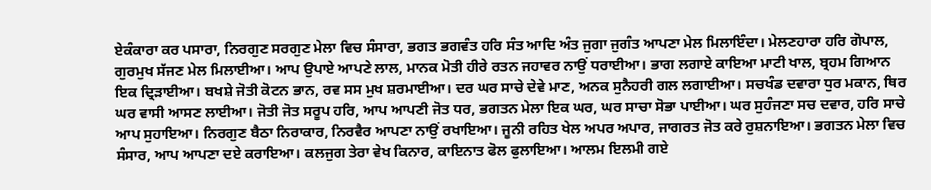ਏਕੰਕਾਰਾ ਕਰ ਪਸਾਰਾ, ਨਿਰਗੁਣ ਸਰਗੁਣ ਮੇਲਾ ਵਿਚ ਸੰਸਾਰਾ, ਭਗਤ ਭਗਵੰਤ ਹਰਿ ਸੰਤ ਆਦਿ ਅੰਤ ਜੁਗਾ ਜੁਗੰਤ ਆਪਣਾ ਮੇਲ ਮਿਲਾਇੰਦਾ। ਮੇਲਣਹਾਰਾ ਹਰਿ ਗੋਪਾਲ, ਗੁਰਮੁਖ ਸੱਜਣ ਮੇਲ ਮਿਲਾਈਆ। ਆਪ ਉਪਾਏ ਆਪਣੇ ਲਾਲ, ਮਾਨਕ ਮੋਤੀ ਹੀਰੇ ਰਤਨ ਜਹਾਵਰ ਨਾਉਂ ਧਰਾਈਆ। ਭਾਗ ਲਗਾਏ ਕਾਇਆ ਮਾਟੀ ਖਾਲ, ਬ੍ਰਹਮ ਗਿਆਨ ਇਕ ਦ੍ਰਿੜਾਈਆ। ਬਖਸ਼ੇ ਜੋਤੀ ਕੋਟਨ ਭਾਨ, ਰਵ ਸਸ ਮੁਖ ਸ਼ਰਮਾਈਆ। ਦਰ ਘਰ ਸਾਚੇ ਦੇਵੇ ਮਾਣ, ਅਨਕ ਸੁਨੈਹਰੀ ਗਲ ਲਗਾਈਆ। ਸਚਖੰਡ ਦਵਾਰਾ ਧੁਰ ਮਕਾਨ, ਥਿਰ ਘਰ ਵਾਸੀ ਆਸਣ ਲਾਈਆ। ਜੋਤੀ ਜੋਤ ਸਰੂਪ ਹਰਿ, ਆਪ ਆਪਣੀ ਜੋਤ ਧਰ, ਭਗਤਨ ਮੇਲਾ ਇਕ ਘਰ, ਘਰ ਸਾਚਾ ਸੋਭਾ ਪਾਈਆ। ਘਰ ਸੁਹੰਜਣਾ ਸਚ ਦਵਾਰ, ਹਰਿ ਸਾਚੇ ਆਪ ਸੁਹਾਇਆ। ਨਿਰਗੁਣ ਬੈਠਾ ਨਿਰਾਕਾਰ, ਨਿਰਵੈਰ ਆਪਣਾ ਨਾਉਂ ਰਖਾਇਆ। ਜੂਨੀ ਰਹਿਤ ਖੇਲ ਅਪਰ ਅਪਾਰ, ਜਾਗਰਤ ਜੋਤ ਕਰੇ ਰੁਸ਼ਨਾਇਆ। ਭਗਤਨ ਮੇਲਾ ਵਿਚ ਸੰਸਾਰ, ਆਪ ਆਪਣਾ ਦਏ ਕਰਾਇਆ। ਕਲਜੁਗ ਤੇਰਾ ਵੇਖ ਕਿਨਾਰ, ਕਾਇਨਾਤ ਫੋਲ ਫੁਲਾਇਆ। ਆਲਮ ਇਲਮੀ ਗਏ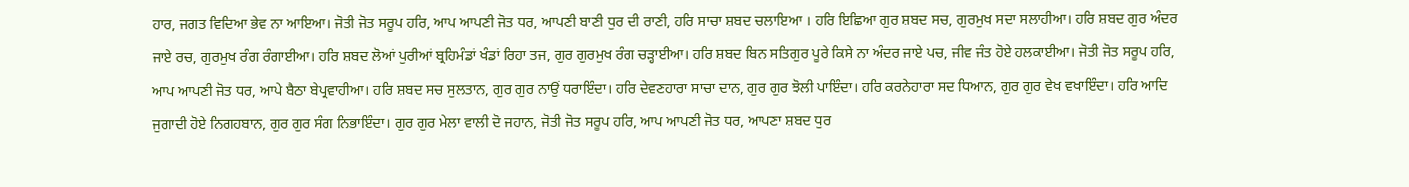ਹਾਰ, ਜਗਤ ਵਿਦਿਆ ਭੇਵ ਨਾ ਆਇਆ। ਜੋਤੀ ਜੋਤ ਸਰੂਪ ਹਰਿ, ਆਪ ਆਪਣੀ ਜੋਤ ਧਰ, ਆਪਣੀ ਬਾਣੀ ਧੁਰ ਦੀ ਰਾਣੀ, ਹਰਿ ਸਾਚਾ ਸ਼ਬਦ ਚਲਾਇਆ । ਹਰਿ ਇਛਿਆ ਗੁਰ ਸ਼ਬਦ ਸਚ, ਗੁਰਮੁਖ ਸਦਾ ਸਲਾਹੀਆ। ਹਰਿ ਸ਼ਬਦ ਗੁਰ ਅੰਦਰ ਜਾਏ ਰਚ, ਗੁਰਮੁਖ ਰੰਗ ਰੰਗਾਈਆ। ਹਰਿ ਸ਼ਬਦ ਲੋਆਂ ਪੁਰੀਆਂ ਬ੍ਰਹਿਮੰਡਾਂ ਖੰਡਾਂ ਰਿਹਾ ਤਜ, ਗੁਰ ਗੁਰਮੁਖ ਰੰਗ ਚੜ੍ਹਾਈਆ। ਹਰਿ ਸ਼ਬਦ ਬਿਨ ਸਤਿਗੁਰ ਪੂਰੇ ਕਿਸੇ ਨਾ ਅੰਦਰ ਜਾਏ ਪਚ, ਜੀਵ ਜੰਤ ਹੋਏ ਹਲਕਾਈਆ। ਜੋਤੀ ਜੋਤ ਸਰੂਪ ਹਰਿ, ਆਪ ਆਪਣੀ ਜੋਤ ਧਰ, ਆਪੇ ਬੈਠਾ ਬੇਪ੍ਰਵਾਹੀਆ। ਹਰਿ ਸ਼ਬਦ ਸਚ ਸੁਲਤਾਨ, ਗੁਰ ਗੁਰ ਨਾਉਂ ਧਰਾਇੰਦਾ। ਹਰਿ ਦੇਵਣਹਾਰਾ ਸਾਚਾ ਦਾਨ, ਗੁਰ ਗੁਰ ਝੋਲੀ ਪਾਇੰਦਾ। ਹਰਿ ਕਰਨੇਹਾਰਾ ਸਦ ਧਿਆਨ, ਗੁਰ ਗੁਰ ਵੇਖ ਵਖਾਇੰਦਾ। ਹਰਿ ਆਦਿ ਜੁਗਾਦੀ ਹੋਏ ਨਿਗਹਬਾਨ, ਗੁਰ ਗੁਰ ਸੰਗ ਨਿਭਾਇੰਦਾ। ਗੁਰ ਗੁਰ ਮੇਲਾ ਵਾਲੀ ਦੋ ਜਹਾਨ, ਜੋਤੀ ਜੋਤ ਸਰੂਪ ਹਰਿ, ਆਪ ਆਪਣੀ ਜੋਤ ਧਰ, ਆਪਣਾ ਸ਼ਬਦ ਧੁਰ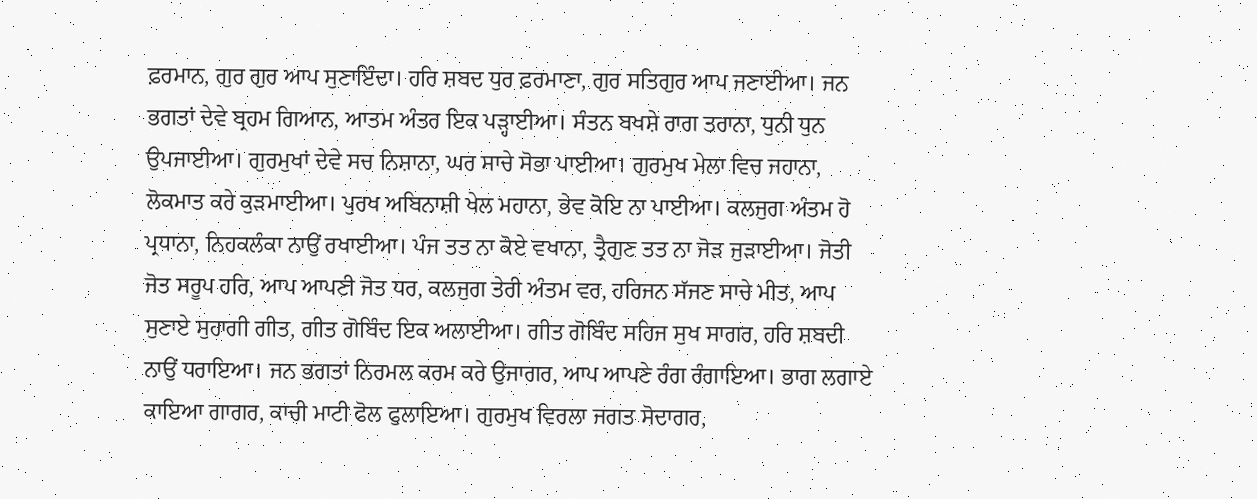ਫ਼ਰਮਾਨ, ਗੁਰ ਗੁਰ ਆਪ ਸੁਣਾਇੰਦਾ। ਹਰਿ ਸ਼ਬਦ ਧੁਰ ਫ਼ਰਮਾਣਾ, ਗੁਰ ਸਤਿਗੁਰ ਆਪ ਜਣਾਈਆ। ਜਨ ਭਗਤਾਂ ਦੇਵੇ ਬ੍ਰਹਮ ਗਿਆਨ, ਆਤਮ ਅੰਤਰ ਇਕ ਪੜ੍ਹਾਈਆ। ਸੰਤਨ ਬਖਸ਼ੇ ਰਾਗ ਤਰਾਨਾ, ਧੁਨੀ ਧੁਨ ਉਪਜਾਈਆ। ਗੁਰਮੁਖਾਂ ਦੇਵੇ ਸਚ ਨਿਸ਼ਾਨਾ, ਘਰ ਸਾਚੇ ਸੋਭਾ ਪਾਈਆ। ਗੁਰਮੁਖ ਮੇਲਾ ਵਿਚ ਜਹਾਨਾ, ਲੋਕਮਾਤ ਕਰੇ ਕੁੜਮਾਈਆ। ਪੁਰਖ ਅਬਿਨਾਸ਼ੀ ਖੇਲ ਮਹਾਨਾ, ਭੇਵ ਕੋਇ ਨਾ ਪਾਈਆ। ਕਲਜੁਗ ਅੰਤਮ ਹੋ ਪ੍ਰਧਾਨਾ, ਨਿਹਕਲੰਕਾ ਨਾਉਂ ਰਖਾਈਆ। ਪੰਜ ਤਤ ਨਾ ਕੋਏ ਵਖਾਨਾ, ਤ੍ਰੈਗੁਣ ਤਤ ਨਾ ਜੋੜ ਜੁੜਾਈਆ। ਜੋਤੀ ਜੋਤ ਸਰੂਪ ਹਰਿ, ਆਪ ਆਪਣੀ ਜੋਤ ਧਰ, ਕਲਜੁਗ ਤੇਰੀ ਅੰਤਮ ਵਰ, ਹਰਿਜਨ ਸੱਜਣ ਸਾਚੇ ਮੀਤ, ਆਪ ਸੁਣਾਏ ਸੁਹਾਗੀ ਗੀਤ, ਗੀਤ ਗੋਬਿੰਦ ਇਕ ਅਲਾਈਆ। ਗੀਤ ਗੋਬਿੰਦ ਸਹਿਜ ਸੁਖ ਸਾਗਰ, ਹਰਿ ਸ਼ਬਦੀ ਨਾਉਂ ਧਰਾਇਆ। ਜਨ ਭਗਤਾਂ ਨਿਰਮਲ ਕਰਮ ਕਰੇ ਉਜਾਗਰ, ਆਪ ਆਪਣੇ ਰੰਗ ਰੰਗਾਇਆ। ਭਾਗ ਲਗਾਏ ਕਾਇਆ ਗਾਗਰ, ਕਾਚੀ ਮਾਟੀ ਫੋਲ ਫੁਲਾਇਆ। ਗੁਰਮੁਖ ਵਿਰਲਾ ਜਗਤ ਸੋਦਾਗਰ,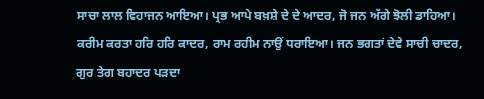ਸਾਚਾ ਲਾਲ ਵਿਹਾਜਨ ਆਇਆ। ਪ੍ਰਭ ਆਪੇ ਬਖ਼ਸ਼ੇ ਦੇ ਦੇ ਆਦਰ, ਜੋ ਜਨ ਅੱਗੇ ਝੋਲੀ ਡਾਹਿਆ। ਕਰੀਮ ਕਰਤਾ ਹਰਿ ਹਰਿ ਕਾਦਰ, ਰਾਮ ਰਹੀਮ ਨਾਉਂ ਧਰਾਇਆ। ਜਨ ਭਗਤਾਂ ਦੇਵੇ ਸਾਚੀ ਚਾਦਰ, ਗੁਰ ਤੇਗ ਬਹਾਦਰ ਪੜਦਾ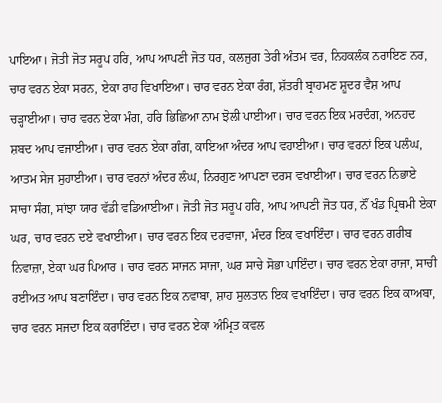ਪਾਇਆ। ਜੋਤੀ ਜੋਤ ਸਰੂਪ ਹਰਿ, ਆਪ ਆਪਣੀ ਜੋਤ ਧਰ, ਕਲਜੁਗ ਤੇਰੀ ਅੰਤਮ ਵਰ, ਨਿਹਕਲੰਕ ਨਰਾਇਣ ਨਰ, ਚਾਰ ਵਰਨ ਏਕਾ ਸਰਨ, ਏਕਾ ਰਾਹ ਵਿਖਾਇਆ। ਚਾਰ ਵਰਨ ਏਕਾ ਰੰਗ, ਸ਼ੱਤਰੀ ਬ੍ਰਾਹਮਣ ਸ਼ੂਦਰ ਵੈਸ਼ ਆਪ ਚੜ੍ਹਾਈਆ। ਚਾਰ ਵਰਨ ਏਕਾ ਮੰਗ, ਹਰਿ ਭਿਛਿਆ ਨਾਮ ਝੋਲੀ ਪਾਈਆ। ਚਾਰ ਵਰਨ ਇਕ ਮਰਦੰਗ, ਅਨਹਦ ਸ਼ਬਦ ਆਪ ਵਜਾਈਆ। ਚਾਰ ਵਰਨ ਏਕਾ ਗੰਗ, ਕਾਇਆ ਅੰਦਰ ਆਪ ਵਹਾਈਆ। ਚਾਰ ਵਰਨਾਂ ਇਕ ਪਲੰਘ, ਆਤਮ ਸੇਜ ਸੁਹਾਈਆ। ਚਾਰ ਵਰਨਾਂ ਅੰਦਰ ਲੰਘ, ਨਿਰਗੁਣ ਆਪਣਾ ਦਰਸ ਵਖਾਈਆ। ਚਾਰ ਵਰਨ ਨਿਭਾਏ ਸਾਚਾ ਸੰਗ, ਸਾਂਝਾ ਯਾਰ ਵੱਡੀ ਵਡਿਆਈਆ। ਜੋਤੀ ਜੋਤ ਸਰੂਪ ਹਰਿ, ਆਪ ਆਪਣੀ ਜੋਤ ਧਰ, ਨੌਂ ਖੰਡ ਪ੍ਰਿਥਮੀ ਏਕਾ ਘਰ, ਚਾਰ ਵਰਨ ਦਏ ਵਖਾਈਆ। ਚਾਰ ਵਰਨ ਇਕ ਦਰਵਾਜਾ, ਮੰਦਰ ਇਕ ਵਖਾਇੰਦਾ। ਚਾਰ ਵਰਨ ਗਰੀਬ ਨਿਵਾਜ਼ਾ, ਏਕਾ ਘਰ ਪਿਆਰ । ਚਾਰ ਵਰਨ ਸਾਜਨ ਸਾਜਾ, ਘਰ ਸਾਚੇ ਸੋਭਾ ਪਾਇੰਦਾ। ਚਾਰ ਵਰਨ ਏਕਾ ਰਾਜਾ, ਸਾਚੀ ਰਈਅਤ ਆਪ ਬਣਾਇੰਦਾ। ਚਾਰ ਵਰਨ ਇਕ ਨਵਾਬਾ, ਸ਼ਾਹ ਸੁਲਤਾਨ ਇਕ ਵਖਾਇੰਦਾ। ਚਾਰ ਵਰਨ ਇਕ ਕਾਅਬਾ, ਚਾਰ ਵਰਨ ਸਜਦਾ ਇਕ ਕਰਾਇੰਦਾ। ਚਾਰ ਵਰਨ ਏਕਾ ਅੰਮ੍ਰਿਤ ਕਵਲ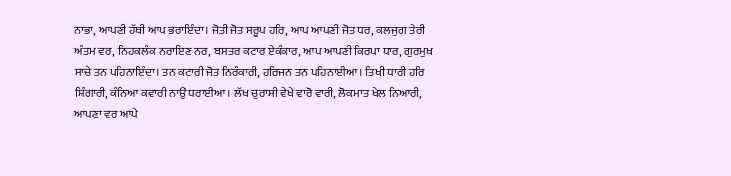ਨਾਭਾ, ਆਪਣੀ ਹੱਥੀ ਆਪ ਭਰਾਇੰਦਾ। ਜੋਤੀ ਜੋਤ ਸਰੂਪ ਹਰਿ, ਆਪ ਆਪਣੀ ਜੋਤ ਧਰ, ਕਲਜੁਗ ਤੇਰੀ ਅੰਤਮ ਵਰ, ਨਿਹਕਲੰਕ ਨਰਾਇਣ ਨਰ, ਬਸਤਰ ਕਟਾਰ ਏਕੰਕਾਰ, ਆਪ ਆਪਣੀ ਕਿਰਪਾ ਧਾਰ, ਗੁਰਮੁਖ ਸਾਚੇ ਤਨ ਪਹਿਨਾਇੰਦਾ। ਤਨ ਕਟਾਰੀ ਜੋਤ ਨਿਰੰਕਾਰੀ, ਹਰਿਜਨ ਤਨ ਪਹਿਨਾਈਆ। ਤਿਖੀ ਧਾਰੀ ਹਰਿ ਸ਼ਿੰਗਾਰੀ, ਕੰਨਿਆ ਕਵਾਰੀ ਨਾਉਂ ਧਰਾਈਆ। ਲੱਖ ਚੁਰਾਸੀ ਵੇਖੇ ਵਾਰੋ ਵਾਰੀ, ਲੋਕਮਾਤ ਖੇਲ ਨਿਆਰੀ, ਆਪਣਾ ਵਰ ਆਪੇ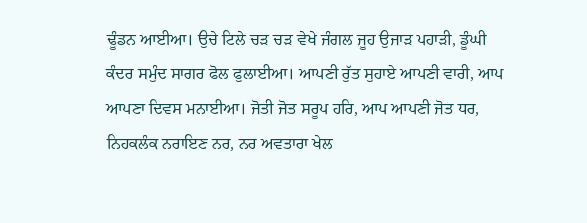ਢੂੰਡਨ ਆਈਆ। ਉਚੇ ਟਿਲੇ ਚੜ ਚੜ ਵੇਖੇ ਜੰਗਲ ਜੂਹ ਉਜਾੜ ਪਹਾੜੀ, ਡੂੰਘੀ ਕੰਦਰ ਸਮੁੰਦ ਸਾਗਰ ਫੋਲ ਫੁਲਾਈਆ। ਆਪਣੀ ਰੁੱਤ ਸੁਹਾਏ ਆਪਣੀ ਵਾਰੀ, ਆਪ ਆਪਣਾ ਦਿਵਸ ਮਨਾਈਆ। ਜੋਤੀ ਜੋਤ ਸਰੂਪ ਹਰਿ, ਆਪ ਆਪਣੀ ਜੋਤ ਧਰ, ਨਿਹਕਲੰਕ ਨਰਾਇਣ ਨਰ, ਨਰ ਅਵਤਾਰਾ ਖੇਲ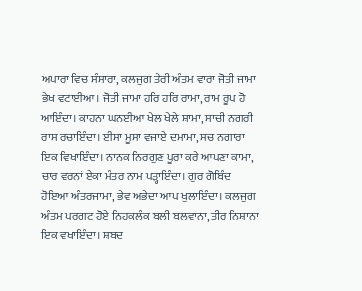ਅਪਾਰਾ ਵਿਚ ਸੰਸਾਰਾ, ਕਲਜੁਗ ਤੇਰੀ ਅੰਤਮ ਵਾਰਾ ਜੋਤੀ ਜਾਮਾ ਭੇਖ ਵਟਾਈਆ। ਜੋਤੀ ਜਾਮਾ ਹਰਿ ਹਰਿ ਰਾਮਾ, ਰਾਮ ਰੂਪ ਹੋ ਆਇੰਦਾ। ਕਾਹਨਾ ਘਨਈਆ ਖੇਲ ਖੇਲੇ ਸ਼ਾਮਾ, ਸਾਚੀ ਨਗਰੀ ਰਾਸ ਰਚਾਇੰਦਾ। ਈਸਾ ਮੂਸਾ ਵਜਾਏ ਦਮਾਮਾ, ਸਚ ਨਗਾਰਾ ਇਕ ਵਿਖਾਇੰਦਾ। ਨਾਨਕ ਨਿਰਗੁਣ ਪੂਰਾ ਕਰੇ ਆਪਣਾ ਕਾਮਾ, ਚਾਰ ਵਰਨਾਂ ਏਕਾ ਮੰਤਰ ਨਾਮ ਪੜ੍ਹਾਇੰਦਾ। ਗੁਰ ਗੋਬਿੰਦ ਹੋਇਆ ਅੰਤਰਜਾਮਾ, ਭੇਵ ਅਭੇਦਾ ਆਪ ਖੁਲਾਇੰਦਾ। ਕਲਜੁਗ ਅੰਤਮ ਪਰਗਟ ਹੋਏ ਨਿਹਕਲੰਕ ਬਲੀ ਬਲਵਾਨਾ, ਤੀਰ ਨਿਸ਼ਾਨਾ ਇਕ ਵਖਾਇੰਦਾ। ਸ਼ਬਦ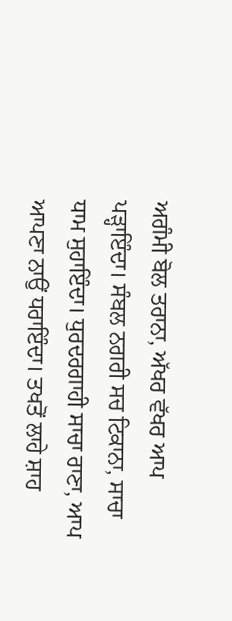ਅਗੰਮੀ ਬੋਲ ਤਰਾਨਾ, ਅੱਖਰ ਵੱਖਰ ਆਪ ਪੜ੍ਹਾਇੰਦਾ। ਸੰਬਲ ਨਗਰੀ ਸਚ ਟਿਕਾਨਾ, ਸਾਚਾ ਧਾਮ ਸੁਹਾਇੰਦਾ। ਧੁਰਦਰਗਾਹੀ ਸਾਚਾ ਰਾਣਾ, ਆਪ ਆਪਣਾ ਨਾਉਂ ਧਰਾਇੰਦਾ। ਤਖਤੋਂ ਲਾਹੇ ਸ਼ਾਹ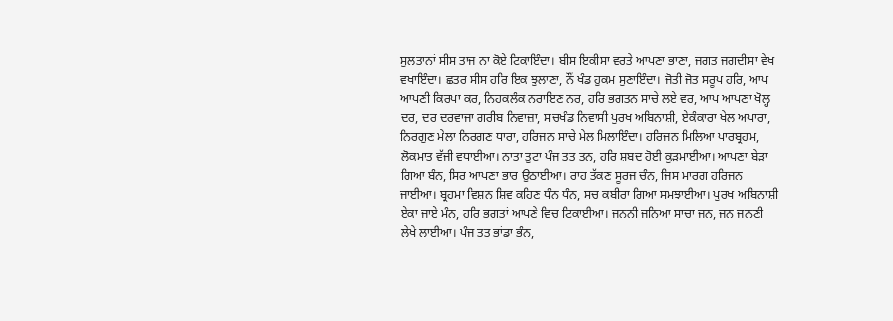ਸੁਲਤਾਨਾਂ ਸੀਸ ਤਾਜ ਨਾ ਕੋਏ ਟਿਕਾਇੰਦਾ। ਬੀਸ ਇਕੀਸਾ ਵਰਤੇ ਆਪਣਾ ਭਾਣਾ, ਜਗਤ ਜਗਦੀਸਾ ਵੇਖ ਵਖਾਇੰਦਾ। ਛਤਰ ਸੀਸ ਹਰਿ ਇਕ ਝੁਲਾਣਾ, ਨੌਂ ਖੰਡ ਹੁਕਮ ਸੁਣਾਇੰਦਾ। ਜੋਤੀ ਜੋਤ ਸਰੂਪ ਹਰਿ, ਆਪ ਆਪਣੀ ਕਿਰਪਾ ਕਰ, ਨਿਹਕਲੰਕ ਨਰਾਇਣ ਨਰ, ਹਰਿ ਭਗਤਨ ਸਾਚੇ ਲਏ ਵਰ, ਆਪ ਆਪਣਾ ਖੋਲ੍ਹ ਦਰ, ਦਰ ਦਰਵਾਜਾ ਗਰੀਬ ਨਿਵਾਜ਼ਾ, ਸਚਖੰਡ ਨਿਵਾਸੀ ਪੁਰਖ ਅਬਿਨਾਸ਼ੀ, ਏਕੰਕਾਰਾ ਖੇਲ ਅਪਾਰਾ, ਨਿਰਗੁਣ ਮੇਲਾ ਨਿਰਗਣ ਧਾਰਾ, ਹਰਿਜਨ ਸਾਚੇ ਮੇਲ ਮਿਲਾਇੰਦਾ। ਹਰਿਜਨ ਮਿਲਿਆ ਪਾਰਬ੍ਰਹਮ, ਲੋਕਮਾਤ ਵੱਜੀ ਵਧਾਈਆ। ਨਾਤਾ ਤੁਟਾ ਪੰਜ ਤਤ ਤਨ, ਹਰਿ ਸ਼ਬਦ ਹੋਈ ਕੁੜਮਾਈਆ। ਆਪਣਾ ਬੇੜਾ ਗਿਆ ਬੰਨ, ਸਿਰ ਆਪਣਾ ਭਾਰ ਉਠਾਈਆ। ਰਾਹ ਤੱਕਣ ਸੂਰਜ ਚੰਨ, ਜਿਸ ਮਾਰਗ ਹਰਿਜਨ ਜਾਈਆ। ਬ੍ਰਹਮਾ ਵਿਸ਼ਨ ਸ਼ਿਵ ਕਹਿਣ ਧੰਨ ਧੰਨ, ਸਚ ਕਬੀਰਾ ਗਿਆ ਸਮਝਾਈਆ। ਪੁਰਖ ਅਬਿਨਾਸ਼ੀ ਏਕਾ ਜਾਏ ਮੰਨ, ਹਰਿ ਭਗਤਾਂ ਆਪਣੇ ਵਿਚ ਟਿਕਾਈਆ। ਜਨਨੀ ਜਨਿਆ ਸਾਚਾ ਜਨ, ਜਨ ਜਨਣੀ ਲੇਖੇ ਲਾਈਆ। ਪੰਜ ਤਤ ਭਾਂਡਾ ਭੰਨ,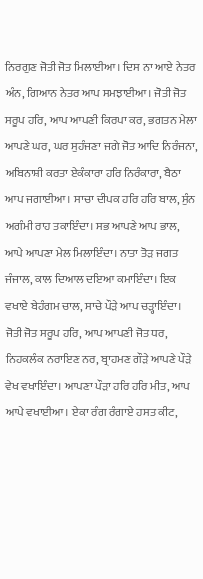ਨਿਰਗੁਣ ਜੋਤੀ ਜੋਤ ਮਿਲਾਈਆ। ਦਿਸ ਨਾ ਆਏ ਨੇਤਰ ਅੰਨ, ਗਿਆਨ ਨੇਤਰ ਆਪ ਸਮਝਾਈਆ। ਜੋਤੀ ਜੋਤ ਸਰੂਪ ਹਰਿ, ਆਪ ਆਪਣੀ ਕਿਰਪਾ ਕਰ, ਭਗਤਨ ਮੇਲਾ ਆਪਣੇ ਘਰ, ਘਰ ਸੁਹੰਜਣਾ ਜਗੇ ਜੋਤ ਆਦਿ ਨਿਰੰਜਨਾ, ਅਬਿਨਾਸ਼ੀ ਕਰਤਾ ਏਕੰਕਾਰਾ ਹਰਿ ਨਿਰੰਕਾਰਾ, ਬੈਠਾ ਆਪ ਜਗਾਈਆ। ਸਾਚਾ ਦੀਪਕ ਹਰਿ ਹਰਿ ਬਾਲ, ਸੁੰਨ ਅਗੰਮੀ ਰਾਹ ਤਕਾਇੰਦਾ। ਸਭ ਆਪਣੇ ਆਪ ਭਾਲ, ਆਪੇ ਆਪਣਾ ਮੇਲ ਮਿਲਾਇੰਦਾ। ਨਾਤਾ ਤੋੜ ਜਗਤ ਜੰਜਾਲ, ਕਾਲ ਦਿਆਲ ਦਇਆ ਕਮਾਇੰਦਾ। ਇਕ ਵਖਾਏ ਬੇਹੰਗਮ ਚਾਲ, ਸਾਚੇ ਪੌੜੇ ਆਪ ਚੜ੍ਹਾਇੰਦਾ। ਜੋਤੀ ਜੋਤ ਸਰੂਪ ਹਰਿ, ਆਪ ਆਪਣੀ ਜੋਤ ਧਰ, ਨਿਹਕਲੰਕ ਨਰਾਇਣ ਨਰ, ਬ੍ਰਾਹਮਣ ਗੌੜੇ ਆਪਣੇ ਪੌੜੇ ਵੇਖ ਵਖਾਇੰਦਾ। ਆਪਣਾ ਪੌੜਾ ਹਰਿ ਹਰਿ ਮੀਤ, ਆਪ ਆਪੇ ਵਖਾਈਆ। ਏਕਾ ਰੰਗ ਰੰਗਾਏ ਹਸਤ ਕੀਟ,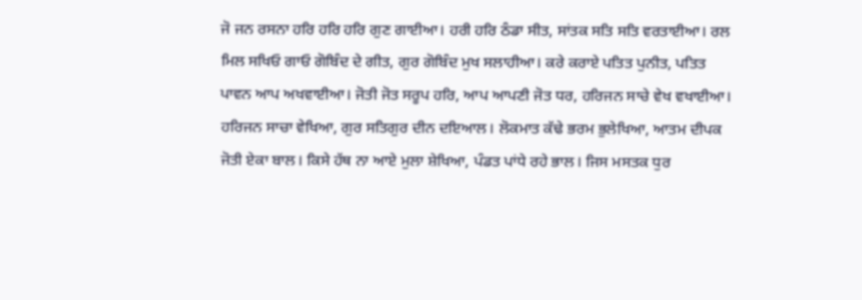ਜੋ ਜਨ ਰਸਨਾ ਹਰਿ ਹਰਿ ਹਰਿ ਗੁਣ ਗਾਈਆ। ਹਰੀ ਹਰਿ ਠੰਡਾ ਸੀਤ, ਸਾਂਤਕ ਸਤਿ ਸਤਿ ਵਰਤਾਈਆ। ਰਲ ਮਿਲ ਸਖਿਓ ਗਾਓ ਗੋਬਿੰਦ ਦੇ ਗੀਤ, ਗੁਰ ਗੋਬਿੰਦ ਮੁਖ ਸਲਾਹੀਆ। ਕਰੇ ਕਰਾਏ ਪਤਿਤ ਪੁਨੀਤ, ਪਤਿਤ ਪਾਵਨ ਆਪ ਅਖਵਾਈਆ। ਜੋਤੀ ਜੋਤ ਸਰੂਪ ਹਰਿ, ਆਪ ਆਪਣੀ ਜੋਤ ਧਰ, ਹਰਿਜਨ ਸਾਚੇ ਵੇਖ ਵਖਾਈਆ। ਹਰਿਜਨ ਸਾਚਾ ਵੇਖਿਆ, ਗੁਰ ਸਤਿਗੁਰ ਦੀਨ ਦਇਆਲ। ਲੋਕਮਾਤ ਕੱਢੇ ਭਰਮ ਭੁਲੇਖਿਆ, ਆਤਮ ਦੀਪਕ ਜੋਤੀ ਏਕਾ ਬਾਲ। ਕਿਸੇ ਹੱਥ ਨਾ ਆਏ ਮੁਲਾ ਸ਼ੇਖਿਆ, ਪੰਡਤ ਪਾਂਧੇ ਰਹੇ ਭਾਲ। ਜਿਸ ਮਸਤਕ ਧੁਰ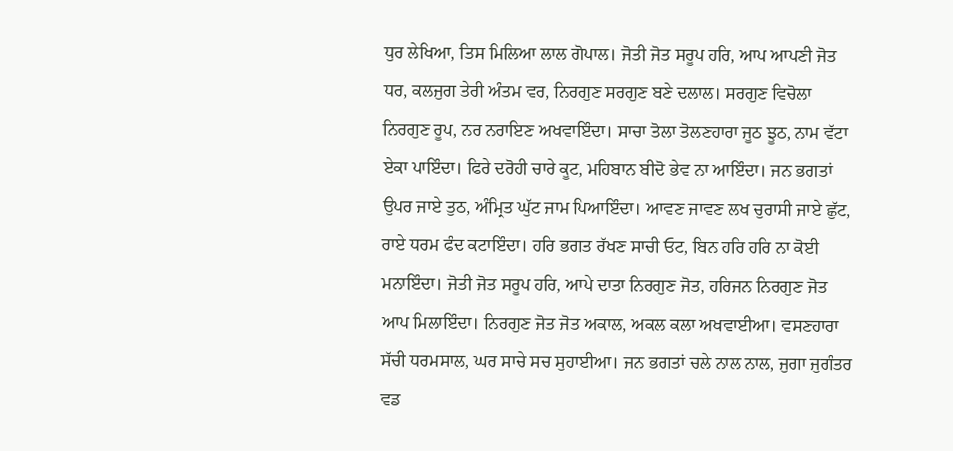ਧੁਰ ਲੇਖਿਆ, ਤਿਸ ਮਿਲਿਆ ਲਾਲ ਗੋਪਾਲ। ਜੋਤੀ ਜੋਤ ਸਰੂਪ ਹਰਿ, ਆਪ ਆਪਣੀ ਜੋਤ ਧਰ, ਕਲਜੁਗ ਤੇਰੀ ਅੰਤਮ ਵਰ, ਨਿਰਗੁਣ ਸਰਗੁਣ ਬਣੇ ਦਲਾਲ। ਸਰਗੁਣ ਵਿਚੋਲਾ ਨਿਰਗੁਣ ਰੂਪ, ਨਰ ਨਰਾਇਣ ਅਖਵਾਇੰਦਾ। ਸਾਚਾ ਤੋਲਾ ਤੋਲਣਹਾਰਾ ਜੂਠ ਝੂਠ, ਨਾਮ ਵੱਟਾ ਏਕਾ ਪਾਇੰਦਾ। ਫਿਰੇ ਦਰੋਹੀ ਚਾਰੇ ਕੂਟ, ਮਹਿਬਾਨ ਬੀਦੋ ਭੇਵ ਨਾ ਆਇੰਦਾ। ਜਨ ਭਗਤਾਂ ਉਪਰ ਜਾਏ ਤੁਠ, ਅੰਮ੍ਰਿਤ ਘੁੱਟ ਜਾਮ ਪਿਆਇੰਦਾ। ਆਵਣ ਜਾਵਣ ਲਖ ਚੁਰਾਸੀ ਜਾਏ ਛੁੱਟ, ਰਾਏ ਧਰਮ ਫੰਦ ਕਟਾਇੰਦਾ। ਹਰਿ ਭਗਤ ਰੱਖਣ ਸਾਚੀ ਓਟ, ਬਿਨ ਹਰਿ ਹਰਿ ਨਾ ਕੋਈ ਮਨਾਇੰਦਾ। ਜੋਤੀ ਜੋਤ ਸਰੂਪ ਹਰਿ, ਆਪੇ ਦਾਤਾ ਨਿਰਗੁਣ ਜੋਤ, ਹਰਿਜਨ ਨਿਰਗੁਣ ਜੋਤ ਆਪ ਮਿਲਾਇੰਦਾ। ਨਿਰਗੁਣ ਜੋਤ ਜੋਤ ਅਕਾਲ, ਅਕਲ ਕਲਾ ਅਖਵਾਈਆ। ਵਸਣਹਾਰਾ ਸੱਚੀ ਧਰਮਸਾਲ, ਘਰ ਸਾਚੇ ਸਚ ਸੁਹਾਈਆ। ਜਨ ਭਗਤਾਂ ਚਲੇ ਨਾਲ ਨਾਲ, ਜੁਗਾ ਜੁਗੰਤਰ ਵਡ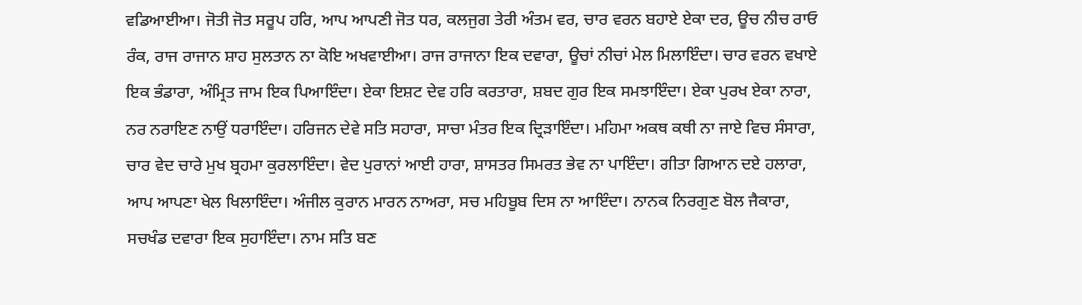ਵਡਿਆਈਆ। ਜੋਤੀ ਜੋਤ ਸਰੂਪ ਹਰਿ, ਆਪ ਆਪਣੀ ਜੋਤ ਧਰ, ਕਲਜੁਗ ਤੇਰੀ ਅੰਤਮ ਵਰ, ਚਾਰ ਵਰਨ ਬਹਾਏ ਏਕਾ ਦਰ, ਊਚ ਨੀਚ ਰਾਓ ਰੰਕ, ਰਾਜ ਰਾਜਾਨ ਸ਼ਾਹ ਸੁਲਤਾਨ ਨਾ ਕੋਇ ਅਖਵਾਈਆ। ਰਾਜ ਰਾਜਾਨਾ ਇਕ ਦਵਾਰਾ, ਊਚਾਂ ਨੀਚਾਂ ਮੇਲ ਮਿਲਾਇੰਦਾ। ਚਾਰ ਵਰਨ ਵਖਾਏ ਇਕ ਭੰਡਾਰਾ, ਅੰਮ੍ਰਿਤ ਜਾਮ ਇਕ ਪਿਆਇੰਦਾ। ਏਕਾ ਇਸ਼ਟ ਦੇਵ ਹਰਿ ਕਰਤਾਰਾ, ਸ਼ਬਦ ਗੁਰ ਇਕ ਸਮਝਾਇੰਦਾ। ਏਕਾ ਪੁਰਖ ਏਕਾ ਨਾਰਾ, ਨਰ ਨਰਾਇਣ ਨਾਉਂ ਧਰਾਇੰਦਾ। ਹਰਿਜਨ ਦੇਵੇ ਸਤਿ ਸਹਾਰਾ, ਸਾਚਾ ਮੰਤਰ ਇਕ ਦ੍ਰਿੜਾਇੰਦਾ। ਮਹਿਮਾ ਅਕਥ ਕਥੀ ਨਾ ਜਾਏ ਵਿਚ ਸੰਸਾਰਾ, ਚਾਰ ਵੇਦ ਚਾਰੇ ਮੁਖ ਬ੍ਰਹਮਾ ਕੁਰਲਾਇੰਦਾ। ਵੇਦ ਪੁਰਾਨਾਂ ਆਈ ਹਾਰਾ, ਸ਼ਾਸਤਰ ਸਿਮਰਤ ਭੇਵ ਨਾ ਪਾਇੰਦਾ। ਗੀਤਾ ਗਿਆਨ ਦਏ ਹਲਾਰਾ, ਆਪ ਆਪਣਾ ਖੇਲ ਖਿਲਾਇੰਦਾ। ਅੰਜੀਲ ਕੁਰਾਨ ਮਾਰਨ ਨਾਅਰਾ, ਸਚ ਮਹਿਬੂਬ ਦਿਸ ਨਾ ਆਇੰਦਾ। ਨਾਨਕ ਨਿਰਗੁਣ ਬੋਲ ਜੈਕਾਰਾ, ਸਚਖੰਡ ਦਵਾਰਾ ਇਕ ਸੁਹਾਇੰਦਾ। ਨਾਮ ਸਤਿ ਬਣ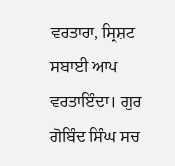ਵਰਤਾਰਾ, ਸ੍ਰਿਸ਼ਟ ਸਬਾਈ ਆਪ ਵਰਤਾਇੰਦਾ। ਗੁਰ ਗੋਬਿੰਦ ਸਿੰਘ ਸਚ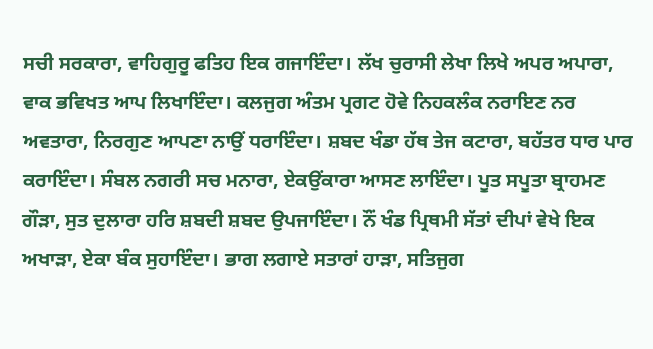ਸਚੀ ਸਰਕਾਰਾ, ਵਾਹਿਗੁਰੂ ਫਤਿਹ ਇਕ ਗਜਾਇੰਦਾ। ਲੱਖ ਚੁਰਾਸੀ ਲੇਖਾ ਲਿਖੇ ਅਪਰ ਅਪਾਰਾ, ਵਾਕ ਭਵਿਖਤ ਆਪ ਲਿਖਾਇੰਦਾ। ਕਲਜੁਗ ਅੰਤਮ ਪ੍ਰਗਟ ਹੋਵੇ ਨਿਹਕਲੰਕ ਨਰਾਇਣ ਨਰ ਅਵਤਾਰਾ, ਨਿਰਗੁਣ ਆਪਣਾ ਨਾਉਂ ਧਰਾਇੰਦਾ। ਸ਼ਬਦ ਖੰਡਾ ਹੱਥ ਤੇਜ ਕਟਾਰਾ, ਬਹੱਤਰ ਧਾਰ ਪਾਰ ਕਰਾਇੰਦਾ। ਸੰਬਲ ਨਗਰੀ ਸਚ ਮਨਾਰਾ, ਏਕਉਂਕਾਰਾ ਆਸਣ ਲਾਇੰਦਾ। ਪੂਤ ਸਪੂਤਾ ਬ੍ਰਾਹਮਣ ਗੌੜਾ, ਸੁਤ ਦੁਲਾਰਾ ਹਰਿ ਸ਼ਬਦੀ ਸ਼ਬਦ ਉਪਜਾਇੰਦਾ। ਨੌਂ ਖੰਡ ਪ੍ਰਿਥਮੀ ਸੱਤਾਂ ਦੀਪਾਂ ਵੇਖੇ ਇਕ ਅਖਾੜਾ, ਏਕਾ ਬੰਕ ਸੁਹਾਇੰਦਾ। ਭਾਗ ਲਗਾਏ ਸਤਾਰਾਂ ਹਾੜਾ, ਸਤਿਜੁਗ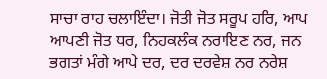ਸਾਚਾ ਰਾਹ ਚਲਾਇੰਦਾ। ਜੋਤੀ ਜੋਤ ਸਰੂਪ ਹਰਿ, ਆਪ ਆਪਣੀ ਜੋਤ ਧਰ, ਨਿਹਕਲੰਕ ਨਰਾਇਣ ਨਰ, ਜਨ ਭਗਤਾਂ ਮੰਗੇ ਆਪੇ ਦਰ, ਦਰ ਦਰਵੇਸ਼ ਨਰ ਨਰੇਸ਼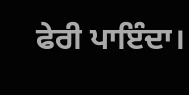ਫੇਰੀ ਪਾਇੰਦਾ।